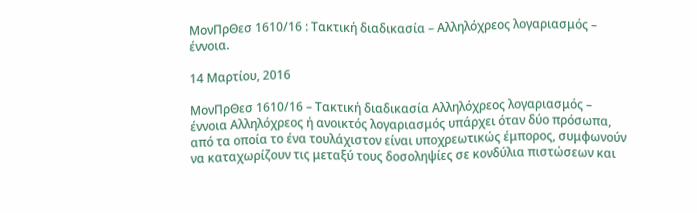ΜονΠρΘεσ 1610/16 : Τακτική διαδικασία – Αλληλόχρεος λογαριασμός – έννοια.

14 Μαρτίου, 2016

ΜονΠρΘεσ 1610/16 – Τακτική διαδικασία Αλληλόχρεος λογαριασμός – έννοια Αλληλόχρεος ή ανοικτός λογαριασμός υπάρχει όταν δύο πρόσωπα, από τα οποία το ένα τουλάχιστον είναι υποχρεωτικώς έμπορος, συμφωνούν να καταχωρίζουν τις μεταξύ τους δοσοληψίες σε κονδύλια πιστώσεων και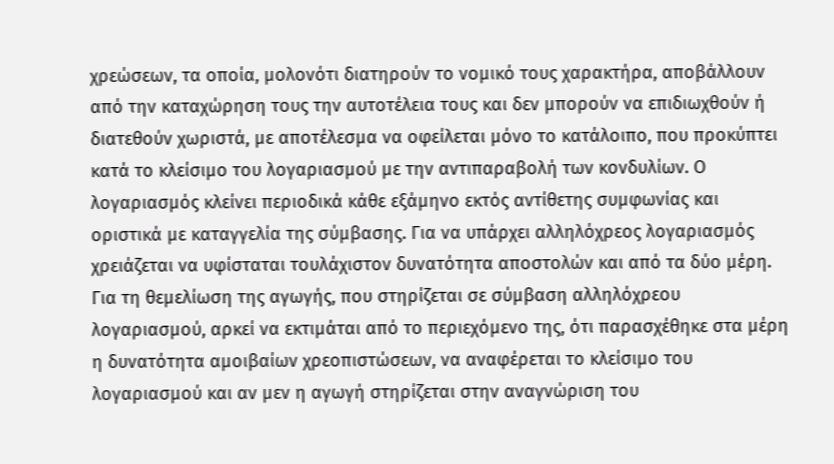χρεώσεων, τα οποία, μολονότι διατηρούν το νομικό τους χαρακτήρα, αποβάλλουν από την καταχώρηση τους την αυτοτέλεια τους και δεν μπορούν να επιδιωχθούν ή διατεθούν χωριστά, με αποτέλεσμα να οφείλεται μόνο το κατάλοιπο, που προκύπτει κατά το κλείσιμο του λογαριασμού με την αντιπαραβολή των κονδυλίων. Ο λογαριασμός κλείνει περιοδικά κάθε εξάμηνο εκτός αντίθετης συμφωνίας και οριστικά με καταγγελία της σύμβασης. Για να υπάρχει αλληλόχρεος λογαριασμός χρειάζεται να υφίσταται τουλάχιστον δυνατότητα αποστολών και από τα δύο μέρη. Για τη θεμελίωση της αγωγής, που στηρίζεται σε σύμβαση αλληλόχρεου λογαριασμού, αρκεί να εκτιμάται από το περιεχόμενο της, ότι παρασχέθηκε στα μέρη η δυνατότητα αμοιβαίων χρεοπιστώσεων, να αναφέρεται το κλείσιμο του λογαριασμού και αν μεν η αγωγή στηρίζεται στην αναγνώριση του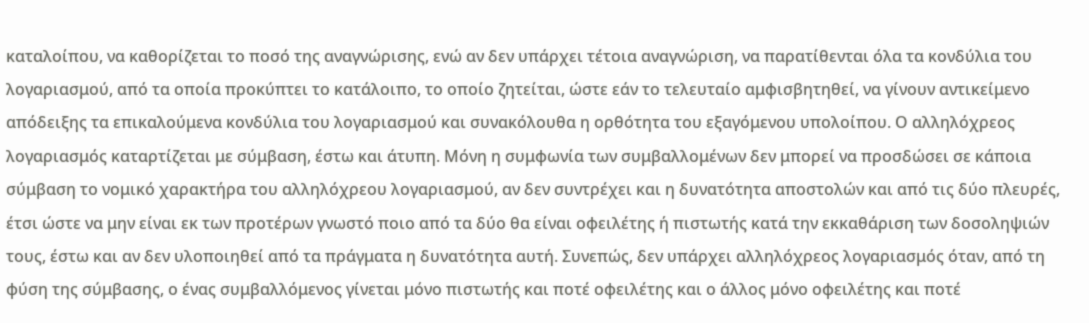καταλοίπου, να καθορίζεται το ποσό της αναγνώρισης, ενώ αν δεν υπάρχει τέτοια αναγνώριση, να παρατίθενται όλα τα κονδύλια του λογαριασμού, από τα οποία προκύπτει το κατάλοιπο, το οποίο ζητείται, ώστε εάν το τελευταίο αμφισβητηθεί, να γίνουν αντικείμενο απόδειξης τα επικαλούμενα κονδύλια του λογαριασμού και συνακόλουθα η ορθότητα του εξαγόμενου υπολοίπου. Ο αλληλόχρεος λογαριασμός καταρτίζεται με σύμβαση, έστω και άτυπη. Μόνη η συμφωνία των συμβαλλομένων δεν μπορεί να προσδώσει σε κάποια σύμβαση το νομικό χαρακτήρα του αλληλόχρεου λογαριασμού, αν δεν συντρέχει και η δυνατότητα αποστολών και από τις δύο πλευρές, έτσι ώστε να μην είναι εκ των προτέρων γνωστό ποιο από τα δύο θα είναι οφειλέτης ή πιστωτής κατά την εκκαθάριση των δοσοληψιών τους, έστω και αν δεν υλοποιηθεί από τα πράγματα η δυνατότητα αυτή. Συνεπώς, δεν υπάρχει αλληλόχρεος λογαριασμός όταν, από τη φύση της σύμβασης, ο ένας συμβαλλόμενος γίνεται μόνο πιστωτής και ποτέ οφειλέτης και ο άλλος μόνο οφειλέτης και ποτέ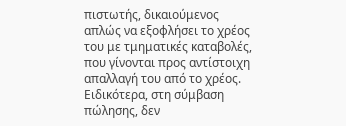πιστωτής, δικαιούμενος απλώς να εξοφλήσει το χρέος του με τμηματικές καταβολές, που γίνονται προς αντίστοιχη απαλλαγή του από το χρέος. Ειδικότερα, στη σύμβαση πώλησης, δεν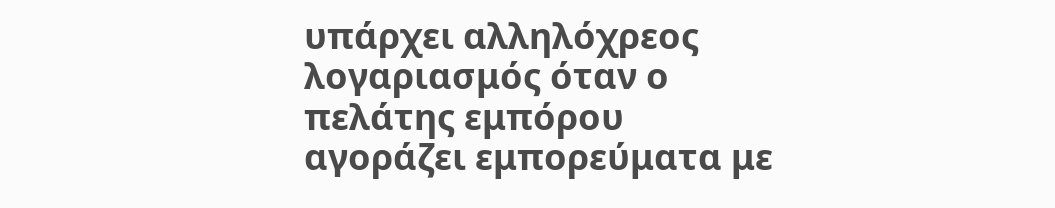υπάρχει αλληλόχρεος λογαριασμός όταν ο πελάτης εμπόρου αγοράζει εμπορεύματα με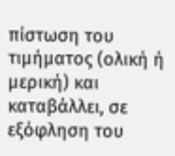πίστωση του τιμήματος (ολική ή μερική) και καταβάλλει, σε εξόφληση του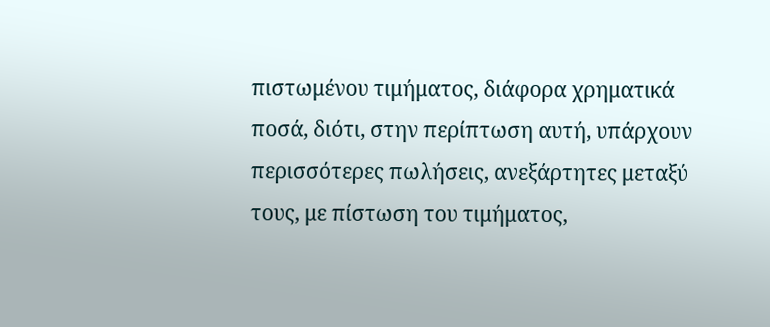πιστωμένου τιμήματος, διάφορα χρηματικά ποσά, διότι, στην περίπτωση αυτή, υπάρχουν περισσότερες πωλήσεις, ανεξάρτητες μεταξύ τους, με πίστωση του τιμήματος,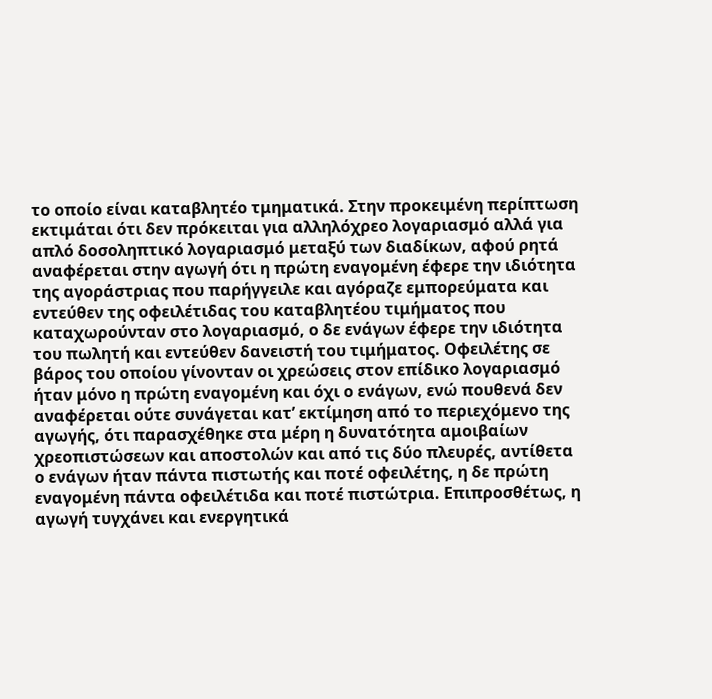το οποίο είναι καταβλητέο τμηματικά. Στην προκειμένη περίπτωση εκτιμάται ότι δεν πρόκειται για αλληλόχρεο λογαριασμό αλλά για απλό δοσοληπτικό λογαριασμό μεταξύ των διαδίκων, αφού ρητά αναφέρεται στην αγωγή ότι η πρώτη εναγομένη έφερε την ιδιότητα της αγοράστριας που παρήγγειλε και αγόραζε εμπορεύματα και εντεύθεν της οφειλέτιδας του καταβλητέου τιμήματος που καταχωρούνταν στο λογαριασμό, ο δε ενάγων έφερε την ιδιότητα του πωλητή και εντεύθεν δανειστή του τιμήματος. Οφειλέτης σε βάρος του οποίου γίνονταν οι χρεώσεις στον επίδικο λογαριασμό ήταν μόνο η πρώτη εναγομένη και όχι ο ενάγων, ενώ πουθενά δεν αναφέρεται ούτε συνάγεται κατ’ εκτίμηση από το περιεχόμενο της αγωγής, ότι παρασχέθηκε στα μέρη η δυνατότητα αμοιβαίων χρεοπιστώσεων και αποστολών και από τις δύο πλευρές, αντίθετα ο ενάγων ήταν πάντα πιστωτής και ποτέ οφειλέτης, η δε πρώτη εναγομένη πάντα οφειλέτιδα και ποτέ πιστώτρια. Επιπροσθέτως, η αγωγή τυγχάνει και ενεργητικά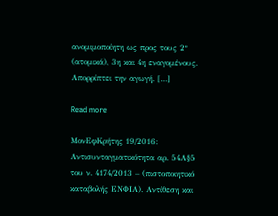ανομιμοποίητη ως προς τους 2° (ατομικά), 3η και 4η εναγομένους. Απορρίπτει την αγωγή. […]

Read more

ΜονΕφΚρήτης 19/2016: Αντισυνταγματικότητα αρ. 54Α§5 του ν. 4174/2013 – (πιστοποιητικό καταβολής ΕΝΦΙΑ). Αντίθεση και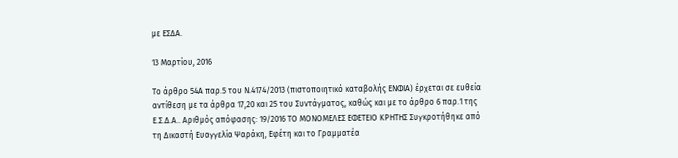με ΕΣΔΑ.

13 Μαρτίου, 2016

Το άρθρο 54Α παρ.5 του Ν.4174/2013 (πιστοποιητικό καταβολής ΕΝΦΙΑ) έρχεται σε ευθεία αντίθεση με τα άρθρα 17,20 και 25 του Συντάγματος, καθώς και με το άρθρο 6 παρ.1 της Ε.Σ.Δ.Α.. Αριθμός απόφασης: 19/2016 ΤΟ ΜΟΝΟΜΕΛΕΣ ΕΦΕΤΕΙΟ ΚΡΗΤΗΣ Συγκροτήθηκε από τη Δικαστή Ευαγγελία Ψαράκη, Εφέτη και το Γραμματέα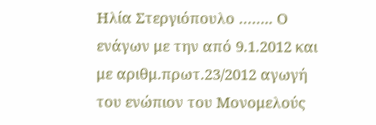Ηλία Στεργιόπουλο …….. Ο ενάγων με την από 9.1.2012 και με αριθμ.πρωτ.23/2012 αγωγή του ενώπιον του Μονομελούς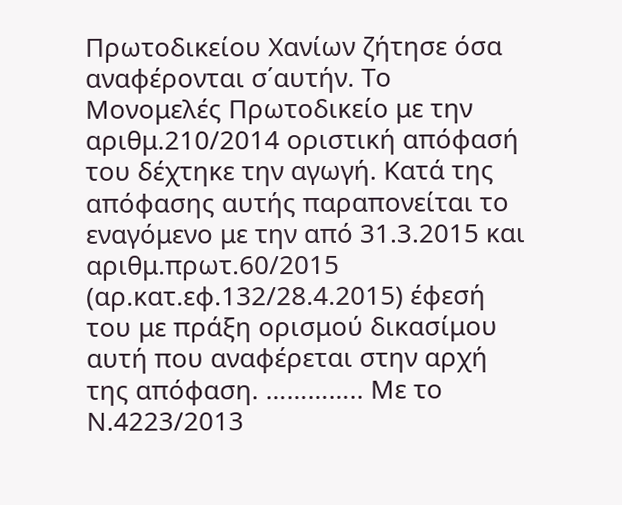Πρωτοδικείου Χανίων ζήτησε όσα αναφέρονται σ΄αυτήν. Το Μονομελές Πρωτοδικείο με την αριθμ.210/2014 οριστική απόφασή του δέχτηκε την αγωγή. Κατά της απόφασης αυτής παραπονείται το εναγόμενο με την από 31.3.2015 και αριθμ.πρωτ.60/2015 (αρ.κατ.εφ.132/28.4.2015) έφεσή του με πράξη ορισμού δικασίμου αυτή που αναφέρεται στην αρχή της απόφαση. ………….. Με το Ν.4223/2013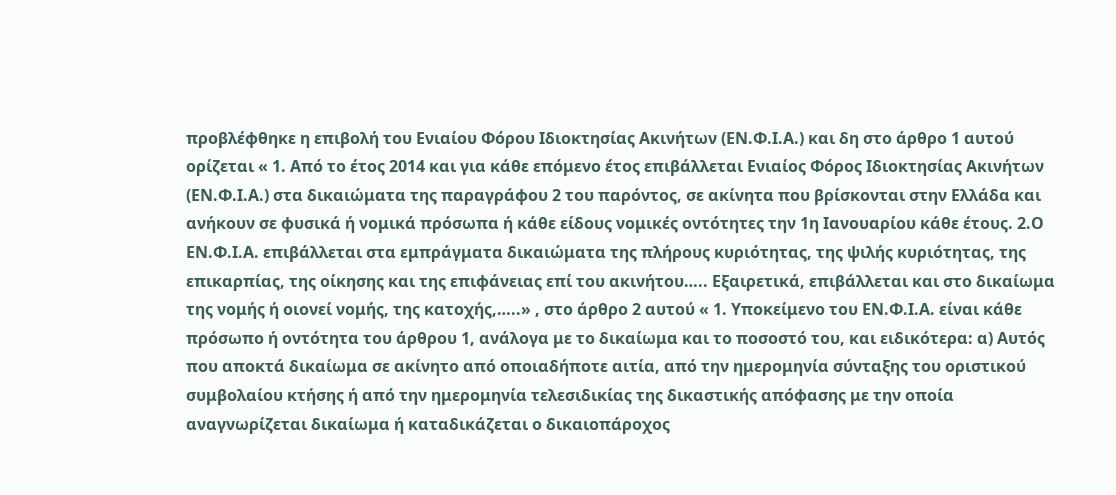προβλέφθηκε η επιβολή του Ενιαίου Φόρου Ιδιοκτησίας Ακινήτων (ΕΝ.Φ.Ι.Α.) και δη στο άρθρο 1 αυτού ορίζεται « 1. Από το έτος 2014 και για κάθε επόμενο έτος επιβάλλεται Ενιαίος Φόρος Ιδιοκτησίας Ακινήτων (ΕΝ.Φ.Ι.Α.) στα δικαιώματα της παραγράφου 2 του παρόντος, σε ακίνητα που βρίσκονται στην Ελλάδα και ανήκουν σε φυσικά ή νομικά πρόσωπα ή κάθε είδους νομικές οντότητες την 1η Ιανουαρίου κάθε έτους. 2.Ο ΕΝ.Φ.Ι.Α. επιβάλλεται στα εμπράγματα δικαιώματα της πλήρους κυριότητας, της ψιλής κυριότητας, της επικαρπίας, της οίκησης και της επιφάνειας επί του ακινήτου….. Εξαιρετικά, επιβάλλεται και στο δικαίωμα της νομής ή οιονεί νομής, της κατοχής,…..» , στο άρθρο 2 αυτού « 1. Υποκείμενο του ΕΝ.Φ.Ι.Α. είναι κάθε πρόσωπο ή οντότητα του άρθρου 1, ανάλογα με το δικαίωμα και το ποσοστό του, και ειδικότερα: α) Αυτός που αποκτά δικαίωμα σε ακίνητο από οποιαδήποτε αιτία, από την ημερομηνία σύνταξης του οριστικού συμβολαίου κτήσης ή από την ημερομηνία τελεσιδικίας της δικαστικής απόφασης με την οποία αναγνωρίζεται δικαίωμα ή καταδικάζεται ο δικαιοπάροχος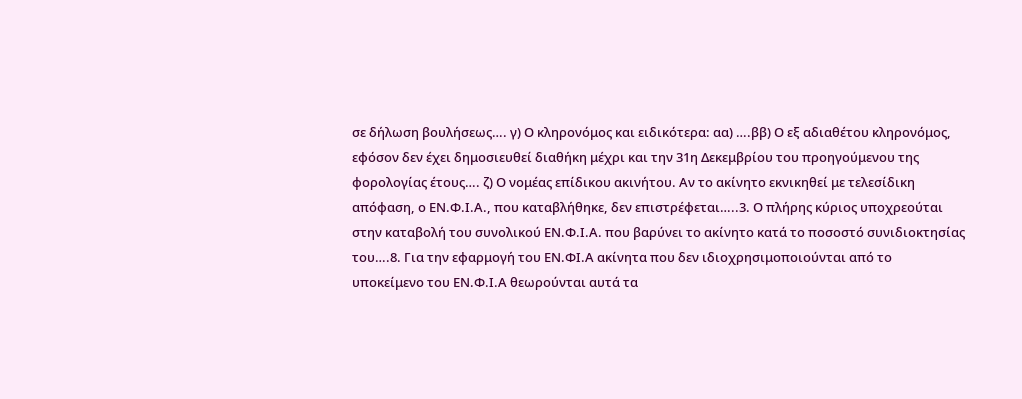σε δήλωση βουλήσεως…. γ) Ο κληρονόμος και ειδικότερα: αα) ….ββ) Ο εξ αδιαθέτου κληρονόμος, εφόσον δεν έχει δημοσιευθεί διαθήκη μέχρι και την 31η Δεκεμβρίου του προηγούμενου της φορολογίας έτους…. ζ) Ο νομέας επίδικου ακινήτου. Αν το ακίνητο εκνικηθεί με τελεσίδικη απόφαση, ο ΕΝ.Φ.Ι.Α., που καταβλήθηκε, δεν επιστρέφεται…..3. Ο πλήρης κύριος υποχρεούται στην καταβολή του συνολικού ΕΝ.Φ.Ι.Α. που βαρύνει το ακίνητο κατά το ποσοστό συνιδιοκτησίας του….8. Για την εφαρμογή του ΕΝ.ΦΙ.Α ακίνητα που δεν ιδιοχρησιμοποιούνται από το υποκείμενο του ΕΝ.Φ.Ι.Α θεωρούνται αυτά τα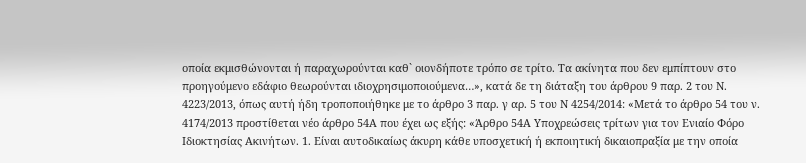οποία εκμισθώνονται ή παραχωρούνται καθ` οιονδήποτε τρόπο σε τρίτο. Τα ακίνητα που δεν εμπίπτουν στο προηγούμενο εδάφιο θεωρούνται ιδιοχρησιμοποιούμενα…», κατά δε τη διάταξη του άρθρου 9 παρ. 2 του Ν. 4223/2013, όπως αυτή ήδη τροποποιήθηκε με το άρθρο 3 παρ. γ αρ. 5 του Ν 4254/2014: «Μετά το άρθρο 54 του ν. 4174/2013 προστίθεται νέο άρθρο 54Α που έχει ως εξής: «Άρθρο 54Α Υποχρεώσεις τρίτων για τον Ενιαίο Φόρο Ιδιοκτησίας Ακινήτων. 1. Είναι αυτοδικαίως άκυρη κάθε υποσχετική ή εκποιητική δικαιοπραξία με την οποία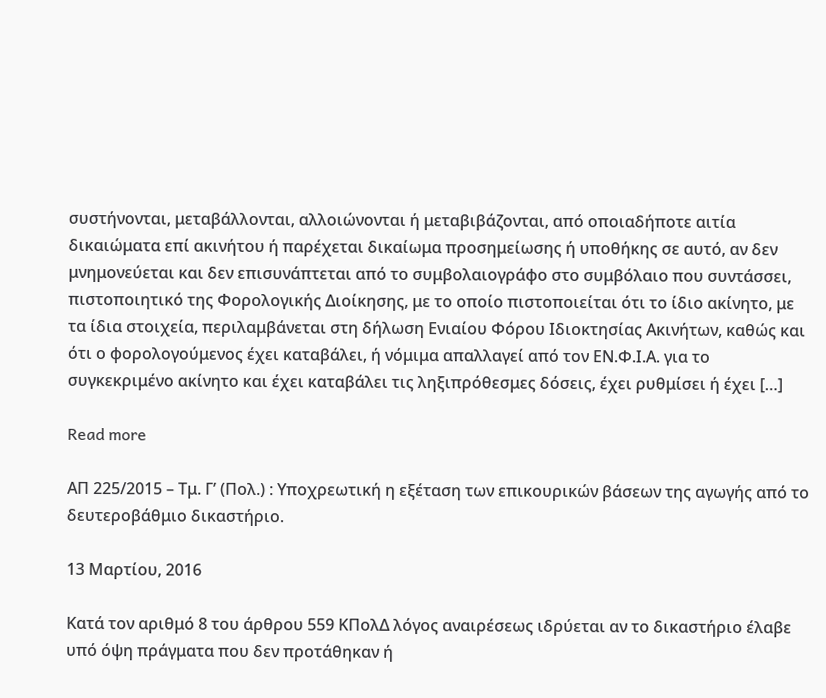συστήνονται, μεταβάλλονται, αλλοιώνονται ή μεταβιβάζονται, από οποιαδήποτε αιτία δικαιώματα επί ακινήτου ή παρέχεται δικαίωμα προσημείωσης ή υποθήκης σε αυτό, αν δεν μνημονεύεται και δεν επισυνάπτεται από το συμβολαιογράφο στο συμβόλαιο που συντάσσει, πιστοποιητικό της Φορολογικής Διοίκησης, με το οποίο πιστοποιείται ότι το ίδιο ακίνητο, με τα ίδια στοιχεία, περιλαμβάνεται στη δήλωση Ενιαίου Φόρου Ιδιοκτησίας Ακινήτων, καθώς και ότι ο φορολογούμενος έχει καταβάλει, ή νόμιμα απαλλαγεί από τον ΕΝ.Φ.Ι.Α. για το συγκεκριμένο ακίνητο και έχει καταβάλει τις ληξιπρόθεσμες δόσεις, έχει ρυθμίσει ή έχει […]

Read more

ΑΠ 225/2015 – Τμ. Γ’ (Πολ.) : Υποχρεωτική η εξέταση των επικουρικών βάσεων της αγωγής από το δευτεροβάθμιο δικαστήριο.

13 Μαρτίου, 2016

Κατά τον αριθμό 8 του άρθρου 559 ΚΠολΔ λόγος αναιρέσεως ιδρύεται αν το δικαστήριο έλαβε υπό όψη πράγματα που δεν προτάθηκαν ή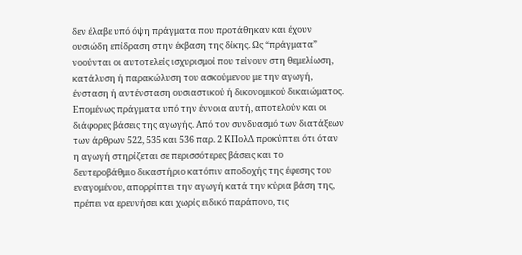δεν έλαβε υπό όψη πράγματα που προτάθηκαν και έχουν ουσιώδη επίδραση στην έκβαση της δίκης. Ως “πράγματα” νοούνται οι αυτοτελείς ισχυρισμοί που τείνουν στη θεμελίωση, κατάλυση ή παρακώλυση του ασκούμενου με την αγωγή, ένσταση ή αντένσταση ουσιαστικού ή δικονομικού δικαιώματος. Επομένως πράγματα υπό την έννοια αυτή, αποτελούν και οι διάφορες βάσεις της αγωγής. Από τον συνδυασμό των διατάξεων των άρθρων 522, 535 και 536 παρ. 2 ΚΠολΔ προκύπτει ότι όταν η αγωγή στηρίζεται σε περισσότερες βάσεις και το δευτεροβάθμιο δικαστήριο κατόπιν αποδοχής της έφεσης του εναγομένου, απορρίπτει την αγωγή κατά την κύρια βάση της, πρέπει να ερευνήσει και χωρίς ειδικό παράπονο, τις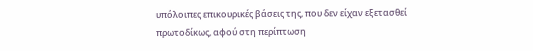υπόλοιπες επικουρικές βάσεις της, που δεν είχαν εξετασθεί πρωτοδίκως, αφού στη περίπτωση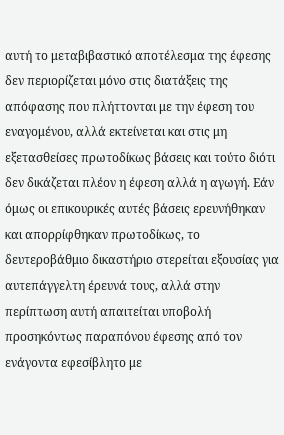αυτή το μεταβιβαστικό αποτέλεσμα της έφεσης δεν περιορίζεται μόνο στις διατάξεις της απόφασης που πλήττονται με την έφεση του εναγομένου, αλλά εκτείνεται και στις μη εξετασθείσες πρωτοδίκως βάσεις και τούτο διότι δεν δικάζεται πλέον η έφεση αλλά η αγωγή. Εάν όμως οι επικουρικές αυτές βάσεις ερευνήθηκαν και απορρίφθηκαν πρωτοδίκως, το δευτεροβάθμιο δικαστήριο στερείται εξουσίας για αυτεπάγγελτη έρευνά τους, αλλά στην περίπτωση αυτή απαιτείται υποβολή προσηκόντως παραπόνου έφεσης από τον ενάγοντα εφεσίβλητο με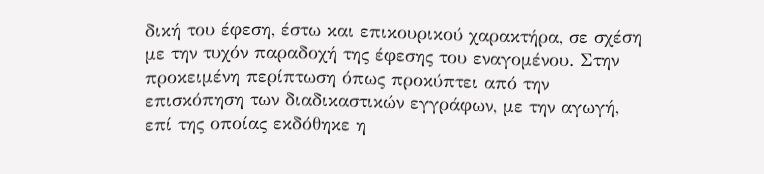δική του έφεση, έστω και επικουρικού χαρακτήρα, σε σχέση με την τυχόν παραδοχή της έφεσης του εναγομένου. Στην προκειμένη περίπτωση όπως προκύπτει από την επισκόπηση των διαδικαστικών εγγράφων, με την αγωγή, επί της οποίας εκδόθηκε η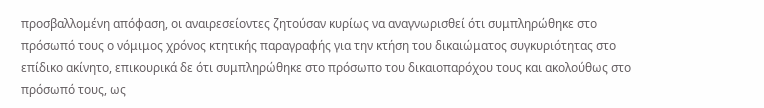προσβαλλομένη απόφαση, οι αναιρεσείοντες ζητούσαν κυρίως να αναγνωρισθεί ότι συμπληρώθηκε στο πρόσωπό τους ο νόμιμος χρόνος κτητικής παραγραφής για την κτήση του δικαιώματος συγκυριότητας στο επίδικο ακίνητο, επικουρικά δε ότι συμπληρώθηκε στο πρόσωπο του δικαιοπαρόχου τους και ακολούθως στο πρόσωπό τους, ως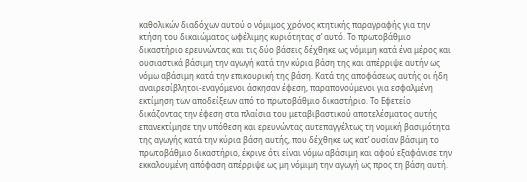καθολικών διαδόχων αυτού ο νόμιμος χρόνος κτητικής παραγραφής για την κτήση του δικαιώματος ωφέλιμης κυριότητας σ’ αυτό. Το πρωτοβάθμιο δικαστήριο ερευνώντας και τις δύο βάσεις δέχθηκε ως νόμιμη κατά ένα μέρος και ουσιαστικά βάσιμη την αγωγή κατά την κύρια βάση της και απέρριψε αυτήν ως νόμω αβάσιμη κατά την επικουρική της βάση. Κατά της αποφάσεως αυτής οι ήδη αναιρεσίβλητοι-εναγόμενοι άσκησαν έφεση, παραπονούμενοι για εσφαλμένη εκτίμηση των αποδείξεων από το πρωτοβάθμιο δικαστήριο. Το Εφετείο δικάζοντας την έφεση στα πλαίσια του μεταβιβαστικού αποτελέσματος αυτής επανεκτίμησε την υπόθεση και ερευνώντας αυτεπαγγέλτως τη νομική βασιμότητα της αγωγής κατά την κύρια βάση αυτής, που δέχθηκε ως κατ’ ουσίαν βάσιμη το πρωτοβάθμιο δικαστήριο, έκρινε ότι είναι νόμω αβάσιμη και αφού εξαφάνισε την εκκαλουμένη απόφαση απέρριψε ως μη νόμιμη την αγωγή ως προς τη βάση αυτή.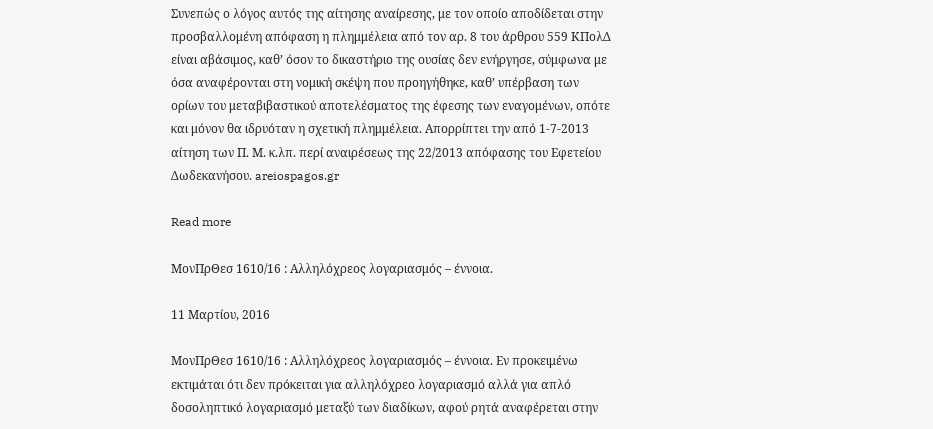Συνεπώς ο λόγος αυτός της αίτησης αναίρεσης, με τον οποίο αποδίδεται στην προσβαλλομένη απόφαση η πλημμέλεια από τον αρ. 8 του άρθρου 559 ΚΠολΔ είναι αβάσιμος, καθ’ όσον το δικαστήριο της ουσίας δεν ενήργησε, σύμφωνα με όσα αναφέρονται στη νομική σκέψη που προηγήθηκε, καθ’ υπέρβαση των ορίων του μεταβιβαστικού αποτελέσματος της έφεσης των εναγομένων, οπότε και μόνον θα ιδρυόταν η σχετική πλημμέλεια. Απορρίπτει την από 1-7-2013 αίτηση των Π. Μ. κ.λπ. περί αναιρέσεως της 22/2013 απόφασης του Εφετείου Δωδεκανήσου. areiospagos.gr

Read more

ΜονΠρΘεσ 1610/16 : Αλληλόχρεος λογαριασμός – έννοια.

11 Μαρτίου, 2016

ΜονΠρΘεσ 1610/16 : Αλληλόχρεος λογαριασμός – έννοια. Εν προκειμένω εκτιμάται ότι δεν πρόκειται για αλληλόχρεο λογαριασμό αλλά για απλό δοσοληπτικό λογαριασμό μεταξύ των διαδίκων, αφού ρητά αναφέρεται στην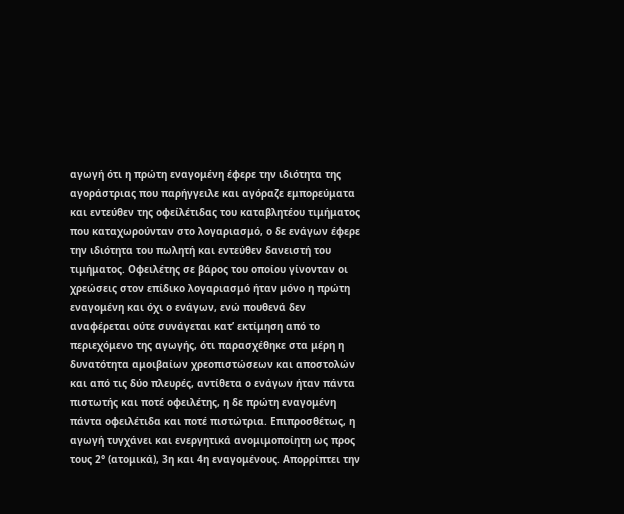αγωγή ότι η πρώτη εναγομένη έφερε την ιδιότητα της αγοράστριας που παρήγγειλε και αγόραζε εμπορεύματα και εντεύθεν της οφείλέτιδας του καταβλητέου τιμήματος που καταχωρούνταν στο λογαριασμό, ο δε ενάγων έφερε την ιδιότητα του πωλητή και εντεύθεν δανειστή του τιμήματος. Οφειλέτης σε βάρος του οποίου γίνονταν οι χρεώσεις στον επίδικο λογαριασμό ήταν μόνο η πρώτη εναγομένη και όχι ο ενάγων, ενώ πουθενά δεν αναφέρεται ούτε συνάγεται κατ’ εκτίμηση από το περιεχόμενο της αγωγής, ότι παρασχέθηκε στα μέρη η δυνατότητα αμοιβαίων χρεοπιστώσεων και αποστολών και από τις δύο πλευρές, αντίθετα ο ενάγων ήταν πάντα πιστωτής και ποτέ οφειλέτης, η δε πρώτη εναγομένη πάντα οφειλέτιδα και ποτέ πιστώτρια. Επιπροσθέτως, η αγωγή τυγχάνει και ενεργητικά ανομιμοποίητη ως προς τους 2° (ατομικά), 3η και 4η εναγομένους. Απορρίπτει την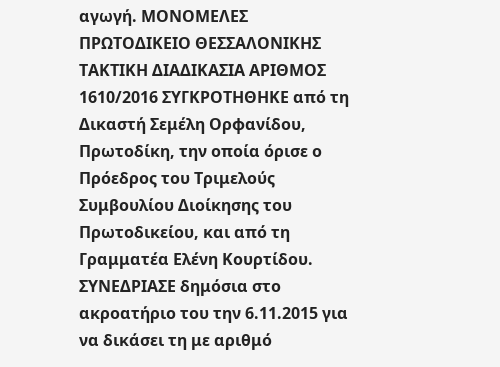αγωγή. ΜΟΝΟΜΕΛΕΣ ΠΡΩΤΟΔΙΚΕΙΟ ΘΕΣΣΑΛΟΝΙΚΗΣ ΤΑΚΤΙΚΗ ΔΙΑΔΙΚΑΣΙΑ ΑΡΙΘΜΟΣ 1610/2016 ΣΥΓΚΡΟΤΗΘΗΚΕ από τη Δικαστή Σεμέλη Ορφανίδου, Πρωτοδίκη, την οποία όρισε ο Πρόεδρος του Τριμελούς Συμβουλίου Διοίκησης του Πρωτοδικείου, και από τη Γραμματέα Ελένη Κουρτίδου. ΣΥΝΕΔΡΙΑΣΕ δημόσια στο ακροατήριο του την 6.11.2015 για να δικάσει τη με αριθμό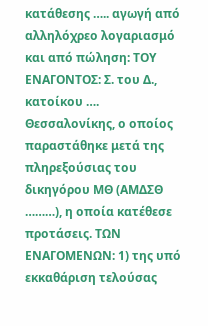κατάθεσης ….. αγωγή από αλληλόχρεο λογαριασμό και από πώληση: ΤΟΥ ΕΝΑΓΟΝΤΟΣ: Σ. του Δ., κατοίκου …. Θεσσαλονίκης, ο οποίος παραστάθηκε μετά της πληρεξούσιας του δικηγόρου ΜΘ (ΑΜΔΣΘ ………), η οποία κατέθεσε προτάσεις. ΤΩΝ ΕΝΑΓΟΜΕΝΩΝ: 1) της υπό εκκαθάριση τελούσας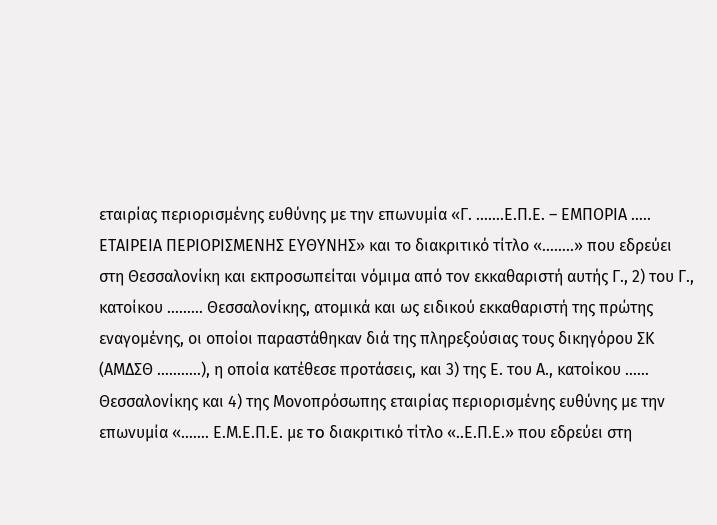εταιρίας περιορισμένης ευθύνης με την επωνυμία «Γ. …….Ε.Π.Ε. – ΕΜΠΟΡΙΑ ….. ΕΤΑΙΡΕΙΑ ΠΕΡΙΟΡΙΣΜΕΝΗΣ ΕΥΘΥΝΗΣ» και το διακριτικό τίτλο «……..» που εδρεύει στη Θεσσαλονίκη και εκπροσωπείται νόμιμα από τον εκκαθαριστή αυτής Γ., 2) του Γ., κατοίκου ……… Θεσσαλονίκης, ατομικά και ως ειδικού εκκαθαριστή της πρώτης εναγομένης, οι οποίοι παραστάθηκαν διά της πληρεξούσιας τους δικηγόρου ΣΚ (ΑΜΔΣΘ ………..), η οποία κατέθεσε προτάσεις, και 3) της Ε. του Α., κατοίκου …… Θεσσαλονίκης και 4) της Μονοπρόσωπης εταιρίας περιορισμένης ευθύνης με την επωνυμία «……. Ε.Μ.Ε.Π.Ε. με то διακριτικό τίτλο «..Ε.Π.Ε.» που εδρεύει στη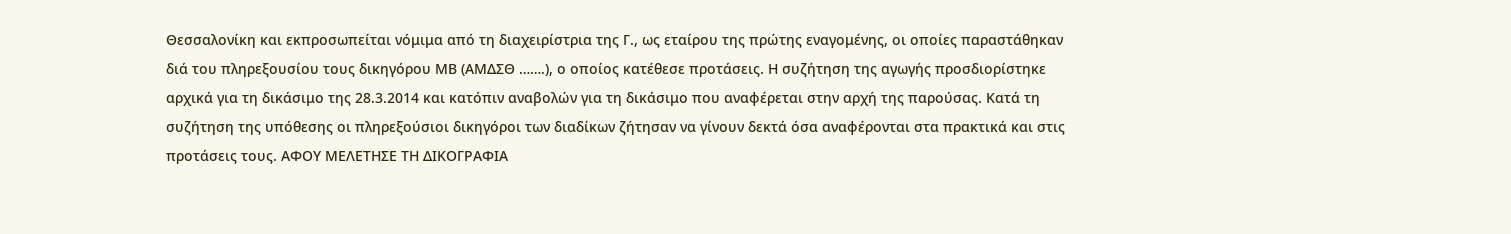Θεσσαλονίκη και εκπροσωπείται νόμιμα από τη διαχειρίστρια της Γ., ως εταίρου της πρώτης εναγομένης, οι οποίες παραστάθηκαν διά του πληρεξουσίου τους δικηγόρου ΜΒ (ΑΜΔΣΘ …….), ο οποίος κατέθεσε προτάσεις. Η συζήτηση της αγωγής προσδιορίστηκε αρχικά για τη δικάσιμο της 28.3.2014 και κατόπιν αναβολών για τη δικάσιμο που αναφέρεται στην αρχή της παρούσας. Κατά τη συζήτηση της υπόθεσης οι πληρεξούσιοι δικηγόροι των διαδίκων ζήτησαν να γίνουν δεκτά όσα αναφέρονται στα πρακτικά και στις προτάσεις τους. ΑΦΟΥ ΜΕΛΕΤΗΣΕ ΤΗ ΔΙΚΟΓΡΑΦΙΑ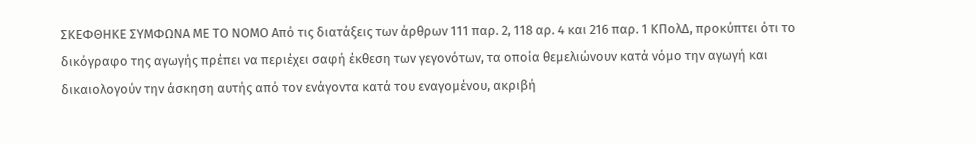ΣΚΕΦΘΗΚΕ ΣΥΜΦΩΝΑ ΜΕ ΤΟ ΝΟΜΟ Από τις διατάξεις των άρθρων 111 παρ. 2, 118 αρ. 4 και 216 παρ. 1 ΚΠολΔ, προκύπτει ότι το δικόγραφο της αγωγής πρέπει να περιέχει σαφή έκθεση των γεγονότων, τα οποία θεμελιώνουν κατά νόμο την αγωγή και δικαιολογούν την άσκηση αυτής από τον ενάγοντα κατά του εναγομένου, ακριβή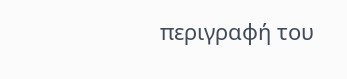περιγραφή του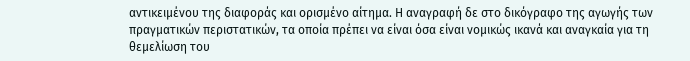αντικειμένου της διαφοράς και ορισμένο αίτημα. Η αναγραφή δε στο δικόγραφο της αγωγής των πραγματικών περιστατικών, τα οποία πρέπει να είναι όσα είναι νομικώς ικανά και αναγκαία για τη θεμελίωση του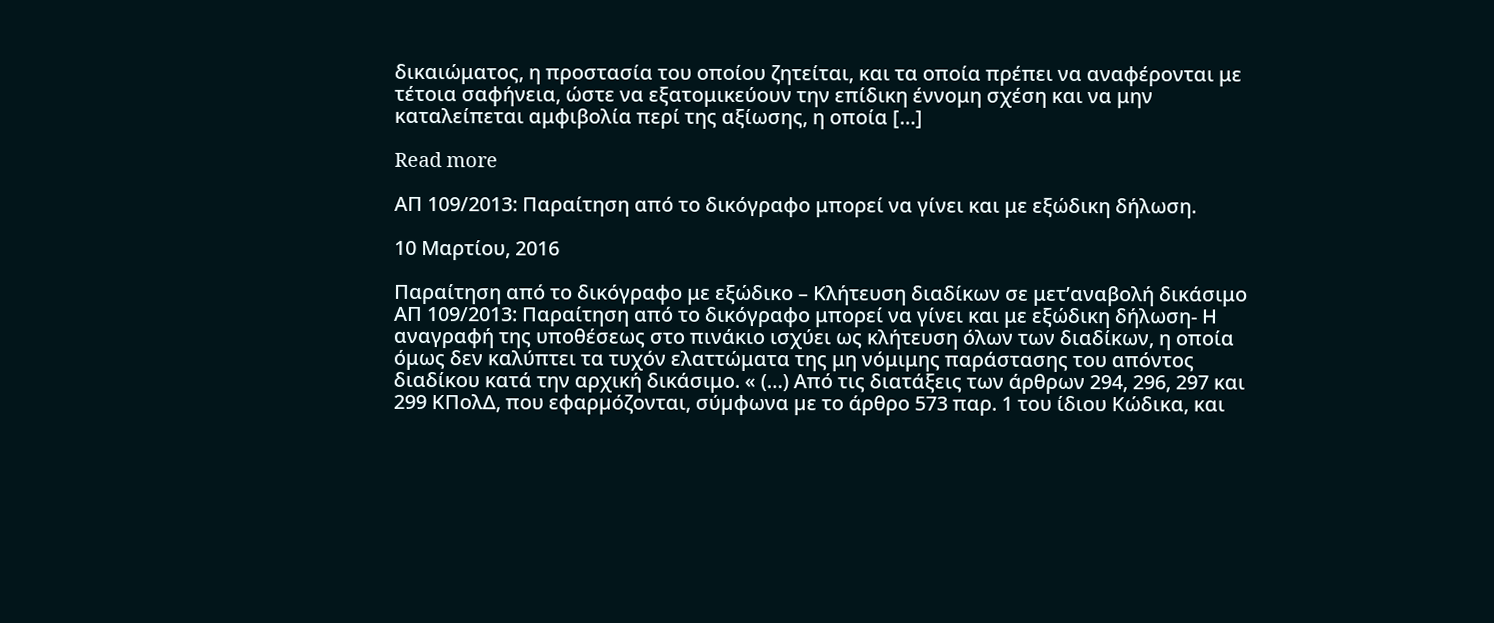δικαιώματος, η προστασία του οποίου ζητείται, και τα οποία πρέπει να αναφέρονται με τέτοια σαφήνεια, ώστε να εξατομικεύουν την επίδικη έννομη σχέση και να μην καταλείπεται αμφιβολία περί της αξίωσης, η οποία […]

Read more

ΑΠ 109/2013: Παραίτηση από το δικόγραφο μπορεί να γίνει και με εξώδικη δήλωση.

10 Μαρτίου, 2016

Παραίτηση από το δικόγραφο με εξώδικο – Κλήτευση διαδίκων σε μετ’αναβολή δικάσιμο ΑΠ 109/2013: Παραίτηση από το δικόγραφο μπορεί να γίνει και με εξώδικη δήλωση- Η αναγραφή της υποθέσεως στο πινάκιο ισχύει ως κλήτευση όλων των διαδίκων, η οποία όμως δεν καλύπτει τα τυχόν ελαττώματα της μη νόμιμης παράστασης του απόντος διαδίκου κατά την αρχική δικάσιμο. « (…) Από τις διατάξεις των άρθρων 294, 296, 297 και 299 ΚΠολΔ, που εφαρµόζονται, σύµφωνα µε το άρθρο 573 παρ. 1 του ίδιου Κώδικα, και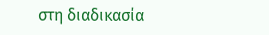στη διαδικασία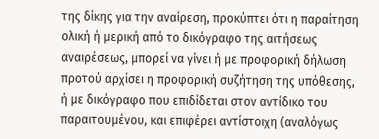της δίκης για την αναίρεση, προκύπτει ότι η παραίτηση ολική ή µερική από το δικόγραφο της αιτήσεως αναιρέσεως, µπορεί να γίνει ή µε προφορική δήλωση προτού αρχίσει η προφορική συζήτηση της υπόθεσης, ή µε δικόγραφο που επιδίδεται στον αντίδικο του παραιτουμένου, και επιφέρει αντίστοιχη (αναλόγως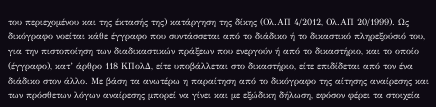του περιεχοµένου και της έκτασής της) κατάργηση της δίκης (Ολ.ΑΠ 4/2012, Ολ.ΑΠ 20/1999). Ως δικόγραφο νοείται κάθε έγγραφο που συντάσσεται από το διάδικο ή το δικαστικό πληρεξούσιό του, για την πιστοποίηση των διαδικαστικών πράξεων που ενεργούν ή από το δικαστήριο, και το οποίο (έγγραφο), κατ’ άρθρο 118 ΚΠολΔ, είτε υποβάλλεται στο δικαστήριο, είτε επιδίδεται από τον ένα διάδικο στον άλλο. Με βάση τα ανωτέρω η παραίτηση από το δικόγραφο της αίτησης αναίρεσης και των πρόσθετων λόγων αναίρεσης µπορεί να γίνει και µε εξώδικη δήλωση, εφόσον φέρει τα στοιχεία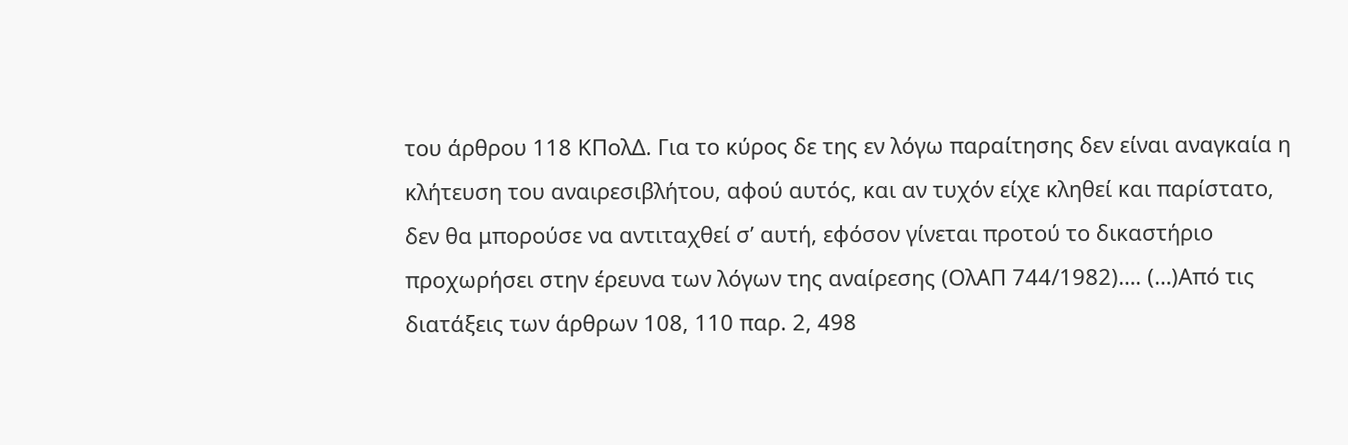του άρθρου 118 ΚΠολΔ. Για το κύρος δε της εν λόγω παραίτησης δεν είναι αναγκαία η κλήτευση του αναιρεσιβλήτου, αφού αυτός, και αν τυχόν είχε κληθεί και παρίστατο, δεν θα μπορούσε να αντιταχθεί σ’ αυτή, εφόσον γίνεται προτού το δικαστήριο προχωρήσει στην έρευνα των λόγων της αναίρεσης (ΟλΑΠ 744/1982)…. (…)Από τις διατάξεις των άρθρων 108, 110 παρ. 2, 498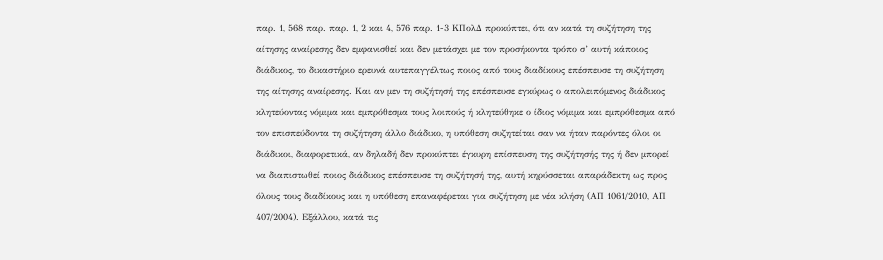παρ. 1, 568 παρ. παρ. 1, 2 και 4, 576 παρ. 1-3 ΚΠολΔ προκύπτει, ότι αν κατά τη συζήτηση της αίτησης αναίρεσης δεν εμφανισθεί και δεν μετάσχει με τον προσήκοντα τρόπο σ’ αυτή κάποιος διάδικος, το δικαστήριο ερευνά αυτεπαγγέλτως ποιος από τους διαδίκους επέσπευσε τη συζήτηση της αίτησης αναίρεσης. Και αν μεν τη συζήτησή της επέσπευσε εγκύρως ο απολειπόμενος διάδικος κλητεύοντας νόμιμα και εμπρόθεσμα τους λοιπούς ή κλητεύθηκε ο ίδιος νόμιμα και εμπρόθεσμα από τον επισπεύδοντα τη συζήτηση άλλο διάδικο, η υπόθεση συζητείται σαν να ήταν παρόντες όλοι οι διάδικοι, διαφορετικά, αν δηλαδή δεν προκύπτει έγκυρη επίσπευση της συζήτησής της ή δεν μπορεί να διαπιστωθεί ποιος διάδικος επέσπευσε τη συζήτησή της, αυτή κηρύσσεται απαράδεκτη ως προς όλους τους διαδίκους και η υπόθεση επαναφέρεται για συζήτηση με νέα κλήση (ΑΠ 1061/2010, ΑΠ 407/2004). Εξάλλου, κατά τις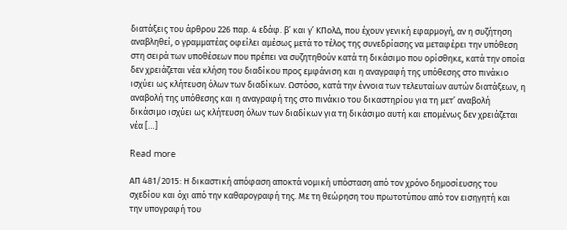διατάξεις του άρθρου 226 παρ. 4 εδάφ. β’ και γ’ ΚΠολΔ, που έχουν γενική εφαρμογή, αν η συζήτηση αναβληθεί, ο γραμματέας οφείλει αμέσως μετά το τέλος της συνεδρίασης να μεταφέρει την υπόθεση στη σειρά των υποθέσεων που πρέπει να συζητηθούν κατά τη δικάσιμο που ορίσθηκε, κατά την οποία δεν χρειάζεται νέα κλήση του διαδίκου προς εμφάνιση και η αναγραφή της υπόθεσης στο πινάκιο ισχύει ως κλήτευση όλων των διαδίκων. Ωστόσο, κατά την έννοια των τελευταίων αυτών διατάξεων, η αναβολή της υπόθεσης και η αναγραφή της στο πινάκιο του δικαστηρίου για τη μετ’ αναβολή δικάσιμο ισχύει ως κλήτευση όλων των διαδίκων για τη δικάσιμο αυτή και επομένως δεν χρειάζεται νέα […]

Read more

ΑΠ 481/2015: Η δικαστική απόφαση αποκτά νομική υπόσταση από τον χρόνο δημοσίευσης του σχεδίου και όχι από την καθαρογραφή της. Με τη θεώρηση του πρωτοτύπου από τον εισηγητή και την υπογραφή του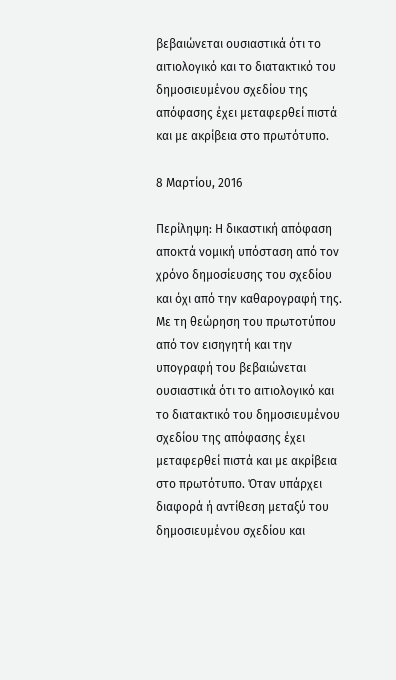βεβαιώνεται ουσιαστικά ότι το αιτιολογικό και το διατακτικό του δημοσιευμένου σχεδίου της απόφασης έχει μεταφερθεί πιστά και με ακρίβεια στο πρωτότυπο.

8 Μαρτίου, 2016

Περίληψη: Η δικαστική απόφαση αποκτά νομική υπόσταση από τον χρόνο δημοσίευσης του σχεδίου και όχι από την καθαρογραφή της. Με τη θεώρηση του πρωτοτύπου από τον εισηγητή και την υπογραφή του βεβαιώνεται ουσιαστικά ότι το αιτιολογικό και το διατακτικό του δημοσιευμένου σχεδίου της απόφασης έχει μεταφερθεί πιστά και με ακρίβεια στο πρωτότυπο. Όταν υπάρχει διαφορά ή αντίθεση μεταξύ του δημοσιευμένου σχεδίου και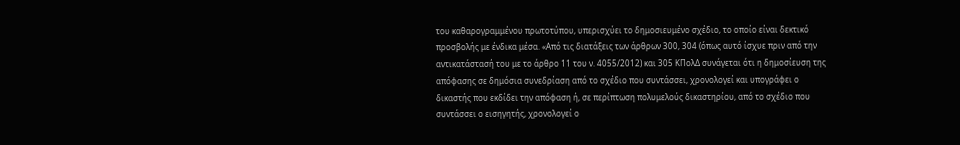του καθαρογραμμένου πρωτοτύπου, υπερισχύει το δημοσιευμένο σχέδιο, το οποίο είναι δεκτικό προσβολής με ένδικα μέσα. «Από τις διατάξεις των άρθρων 300, 304 (όπως αυτό ίσχυε πριν από την αντικατάστασή του με το άρθρο 11 του ν. 4055/2012) και 305 ΚΠολΔ συνάγεται ότι η δημοσίευση της απόφασης σε δημόσια συνεδρίαση από το σχέδιο που συντάσσει, χρονολογεί και υπογράφει ο δικαστής που εκδίδει την απόφαση ή, σε περίπτωση πολυμελούς δικαστηρίου, από το σχέδιο που συντάσσει ο εισηγητής, χρονολογεί ο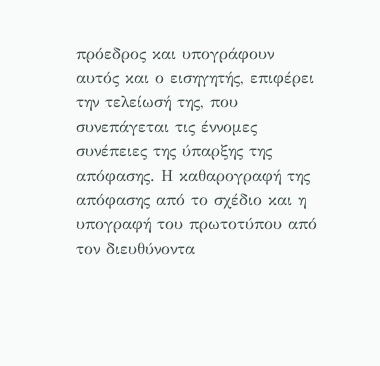πρόεδρος και υπογράφουν αυτός και ο εισηγητής, επιφέρει την τελείωσή της, που συνεπάγεται τις έννομες συνέπειες της ύπαρξης της απόφασης. Η καθαρογραφή της απόφασης από το σχέδιο και η υπογραφή του πρωτοτύπου από τον διευθύνοντα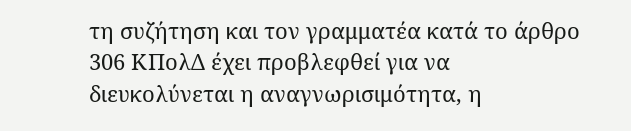τη συζήτηση και τον γραμματέα κατά το άρθρο 306 ΚΠολΔ έχει προβλεφθεί για να διευκολύνεται η αναγνωρισιμότητα, η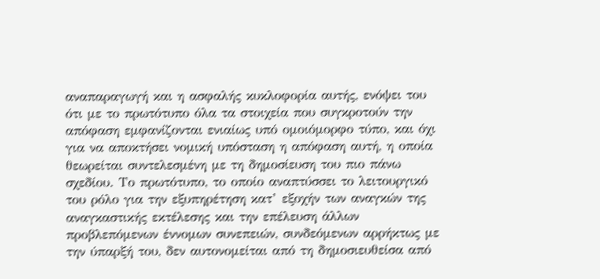αναπαραγωγή και η ασφαλής κυκλοφορία αυτής, ενόψει του ότι με το πρωτότυπο όλα τα στοιχεία που συγκροτούν την απόφαση εμφανίζονται ενιαίως υπό ομοιόμορφο τύπο, και όχι για να αποκτήσει νομική υπόσταση η απόφαση αυτή, η οποία θεωρείται συντελεσμένη με τη δημοσίευση του πιο πάνω σχεδίου. Το πρωτότυπο, το οποίο αναπτύσσει το λειτουργικό του ρόλο για την εξυπηρέτηση κατ’ εξοχήν των αναγκών της αναγκαστικής εκτέλεσης και την επέλευση άλλων προβλεπόμενων έννομων συνεπειών, συνδεόμενων αρρήκτως με την ύπαρξή του, δεν αυτονομείται από τη δημοσιευθείσα από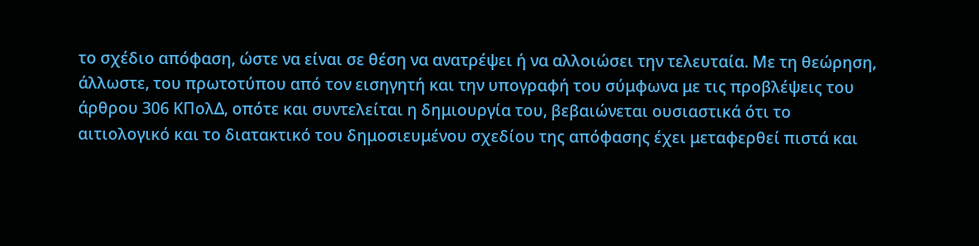το σχέδιο απόφαση, ώστε να είναι σε θέση να ανατρέψει ή να αλλοιώσει την τελευταία. Με τη θεώρηση, άλλωστε, του πρωτοτύπου από τον εισηγητή και την υπογραφή του σύμφωνα με τις προβλέψεις του άρθρου 306 ΚΠολΔ, οπότε και συντελείται η δημιουργία του, βεβαιώνεται ουσιαστικά ότι το αιτιολογικό και το διατακτικό του δημοσιευμένου σχεδίου της απόφασης έχει μεταφερθεί πιστά και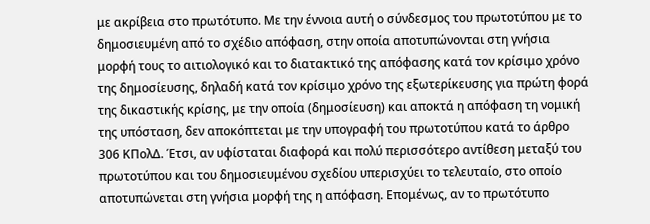με ακρίβεια στο πρωτότυπο. Με την έννοια αυτή ο σύνδεσμος του πρωτοτύπου με το δημοσιευμένη από το σχέδιο απόφαση, στην οποία αποτυπώνονται στη γνήσια μορφή τους το αιτιολογικό και το διατακτικό της απόφασης κατά τον κρίσιμο χρόνο της δημοσίευσης, δηλαδή κατά τον κρίσιμο χρόνο της εξωτερίκευσης για πρώτη φορά της δικαστικής κρίσης, με την οποία (δημοσίευση) και αποκτά η απόφαση τη νομική της υπόσταση, δεν αποκόπτεται με την υπογραφή του πρωτοτύπου κατά το άρθρο 306 ΚΠολΔ. Έτσι, αν υφίσταται διαφορά και πολύ περισσότερο αντίθεση μεταξύ του πρωτοτύπου και του δημοσιευμένου σχεδίου υπερισχύει το τελευταίο, στο οποίο αποτυπώνεται στη γνήσια μορφή της η απόφαση. Επομένως, αν το πρωτότυπο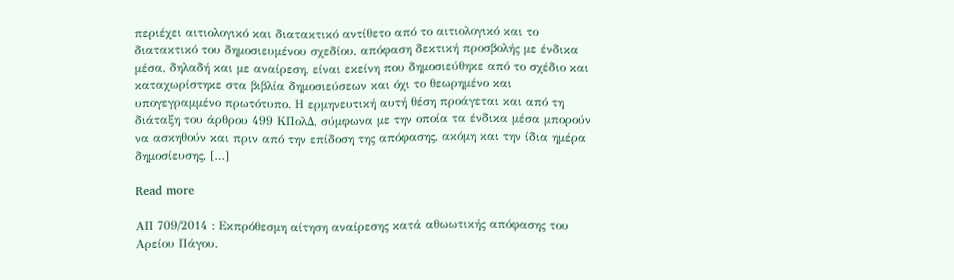περιέχει αιτιολογικό και διατακτικό αντίθετο από το αιτιολογικό και το διατακτικό του δημοσιευμένου σχεδίου, απόφαση δεκτική προσβολής με ένδικα μέσα, δηλαδή και με αναίρεση, είναι εκείνη που δημοσιεύθηκε από το σχέδιο και καταχωρίστηκε στα βιβλία δημοσιεύσεων και όχι το θεωρημένο και υπογεγραμμένο πρωτότυπο. Η ερμηνευτική αυτή θέση προάγεται και από τη διάταξη του άρθρου 499 ΚΠολΔ, σύμφωνα με την οποία τα ένδικα μέσα μπορούν να ασκηθούν και πριν από την επίδοση της απόφασης, ακόμη και την ίδια ημέρα δημοσίευσης, […]

Read more

ΑΠ 709/2014 : Εκπρόθεσμη αίτηση αναίρεσης κατά αθωωτικής απόφασης του Αρείου Πάγου.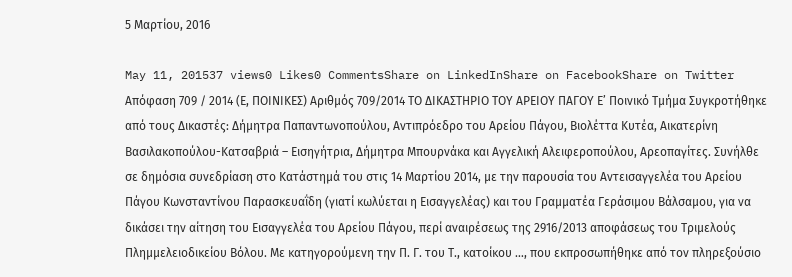5 Μαρτίου, 2016

May 11, 201537 views0 Likes0 CommentsShare on LinkedInShare on FacebookShare on Twitter Απόφαση 709 / 2014 (Ε, ΠΟΙΝΙΚΕΣ) Αριθμός 709/2014 ΤΟ ΔΙΚΑΣΤΗΡΙΟ ΤΟΥ ΑΡΕΙΟΥ ΠΑΓΟΥ Ε’ Ποινικό Τμήμα Συγκροτήθηκε από τους Δικαστές: Δήμητρα Παπαντωνοπούλου, Αντιπρόεδρο του Αρείου Πάγου, Βιολέττα Κυτέα, Αικατερίνη Βασιλακοπούλου-Κατσαβριά – Εισηγήτρια, Δήμητρα Μπουρνάκα και Αγγελική Αλειφεροπούλου, Αρεοπαγίτες. Συνήλθε σε δημόσια συνεδρίαση στο Κατάστημά του στις 14 Μαρτίου 2014, με την παρουσία του Αντεισαγγελέα του Αρείου Πάγου Κωνσταντίνου Παρασκευαΐδη (γιατί κωλύεται η Εισαγγελέας) και του Γραμματέα Γεράσιμου Βάλσαμου, για να δικάσει την αίτηση του Εισαγγελέα του Αρείου Πάγου, περί αναιρέσεως της 2916/2013 αποφάσεως του Τριμελούς Πλημμελειοδικείου Βόλου. Με κατηγορούμενη την Π. Γ. του Τ., κατοίκου …, που εκπροσωπήθηκε από τον πληρεξούσιο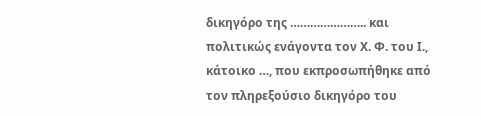δικηγόρο της ………………….. και πολιτικώς ενάγοντα τον Χ. Φ. του Ι., κάτοικο …, που εκπροσωπήθηκε από τον πληρεξούσιο δικηγόρο του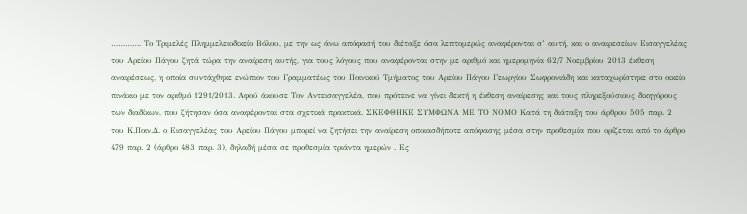…………. Το Τριμελές Πλημμελειοδικείο Βόλου, με την ως άνω απόφασή του διέταξε όσα λεπτομερώς αναφέρονται σ’ αυτή, και ο αναιρεσείων Εισαγγελέας του Αρείου Πάγου ζητά τώρα την αναίρεση αυτής, για τους λόγους που αναφέρονται στην με αριθμό και ημερομηνία 62/7 Νοεμβρίου 2013 έκθεση αναιρέσεως, η οποία συντάχθηκε ενώπιον του Γραμματέως του Ποινικού Τμήματος του Αρείου Πάγου Γεωργίου Σωφρονιάδη και καταχωρίστηκε στο οικείο πινάκιο με τον αριθμό 1291/2013. Αφού άκουσε Τον Αντεισαγγελέα, που πρότεινε να γίνει δεκτή η έκθεση αναίρεσης και τους πληρεξούσιους δικηγόρους των διαδίκων, που ζήτησαν όσα αναφέρονται στα σχετικά πρακτικά. ΣΚΕΦΘΗΚΕ ΣΥΜΦΩΝΑ ΜΕ ΤΟ ΝΟΜΟ Κατά τη διάταξη του άρθρου 505 παρ. 2 του Κ.Ποιν.Δ. ο Εισαγγελέας του Αρείου Πάγου μπορεί να ζητήσει την αναίρεση οποιασδήποτε απόφασης μέσα στην προθεσμία που ορίζεται από το άρθρο 479 παρ. 2 (άρθρο 483 παρ. 3), δηλαδή μέσα σε προθεσμία τριάντα ημερών . Ες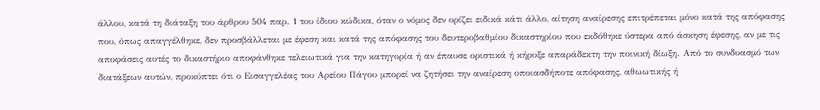άλλου, κατά τη διάταξη του άρθρου 504 παρ. 1 του ίδιου κώδικα, όταν ο νόμος δεν ορίζει ειδικά κάτι άλλο, αίτηση αναίρεσης επιτρέπεται μόνο κατά της απόφασης που, όπως απαγγέλθηκε, δεν προσβάλλεται με έφεση και κατά της απόφασης του δευτεροβαθμίου δικαστηρίου που εκδόθηκε ύστερα από άσκηση έφεσης, αν με τις αποφάσεις αυτές το δικαστήριο αποφάνθηκε τελειωτικά για την κατηγορία ή αν έπαυσε οριστικά ή κήρυξε απαράδεκτη την ποινική δίωξη. Από το συνδυασμό των διατάξεων αυτών, προκύπτει ότι ο Εισαγγελέας του Αρείου Πάγου μπορεί να ζητήσει την αναίρεση οποιασδήποτε απόφασης, αθωωτικής ή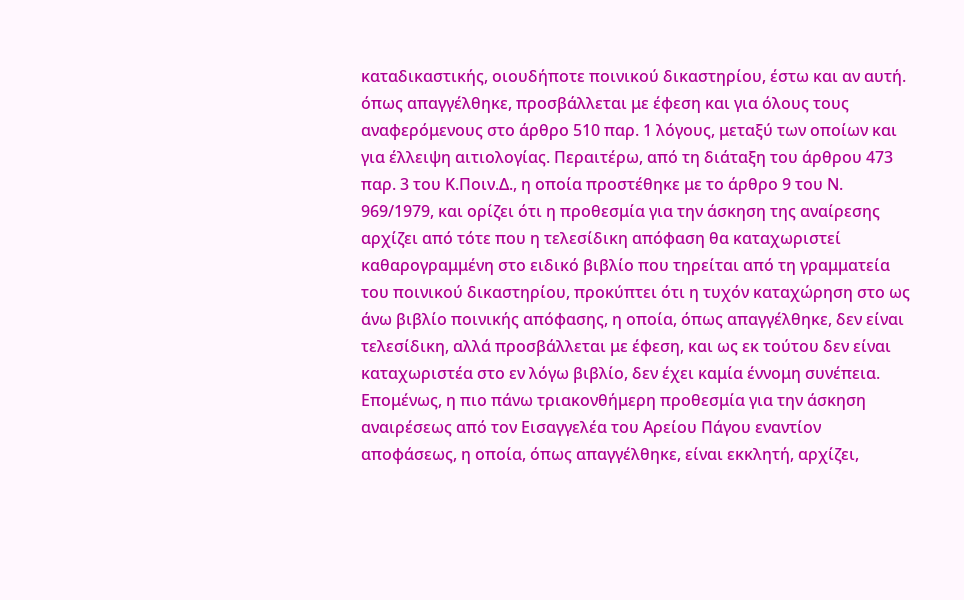καταδικαστικής, οιουδήποτε ποινικού δικαστηρίου, έστω και αν αυτή. όπως απαγγέλθηκε, προσβάλλεται με έφεση και για όλους τους αναφερόμενους στο άρθρο 510 παρ. 1 λόγους, μεταξύ των οποίων και για έλλειψη αιτιολογίας. Περαιτέρω, από τη διάταξη του άρθρου 473 παρ. 3 του Κ.Ποιν.Δ., η οποία προστέθηκε με το άρθρο 9 του Ν. 969/1979, και ορίζει ότι η προθεσμία για την άσκηση της αναίρεσης αρχίζει από τότε που η τελεσίδικη απόφαση θα καταχωριστεί καθαρογραμμένη στο ειδικό βιβλίο που τηρείται από τη γραμματεία του ποινικού δικαστηρίου, προκύπτει ότι η τυχόν καταχώρηση στο ως άνω βιβλίο ποινικής απόφασης, η οποία, όπως απαγγέλθηκε, δεν είναι τελεσίδικη, αλλά προσβάλλεται με έφεση, και ως εκ τούτου δεν είναι καταχωριστέα στο εν λόγω βιβλίο, δεν έχει καμία έννομη συνέπεια. Επομένως, η πιο πάνω τριακονθήμερη προθεσμία για την άσκηση αναιρέσεως από τον Εισαγγελέα του Αρείου Πάγου εναντίον αποφάσεως, η οποία, όπως απαγγέλθηκε, είναι εκκλητή, αρχίζει,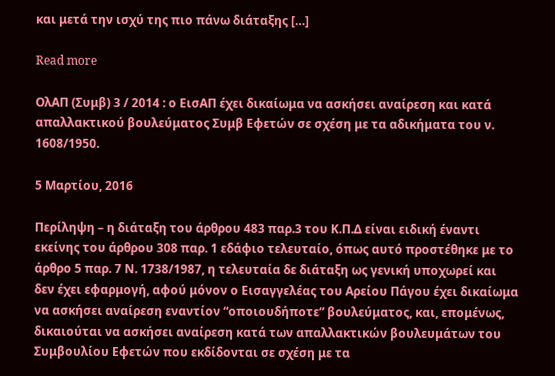και μετά την ισχύ της πιο πάνω διάταξης […]

Read more

ΟλΑΠ (Συμβ) 3 / 2014 : ο ΕισΑΠ έχει δικαίωμα να ασκήσει αναίρεση και κατά απαλλακτικού βουλεύματος Συμβ Εφετών σε σχέση με τα αδικήματα του ν. 1608/1950.

5 Μαρτίου, 2016

Περίληψη – η διάταξη του άρθρου 483 παρ.3 του Κ.Π.Δ είναι ειδική έναντι εκείνης του άρθρου 308 παρ. 1 εδάφιο τελευταίο, όπως αυτό προστέθηκε με το άρθρο 5 παρ. 7 Ν. 1738/1987, η τελευταία δε διάταξη ως γενική υποχωρεί και δεν έχει εφαρμογή, αφού μόνον ο Εισαγγελέας του Αρείου Πάγου έχει δικαίωμα να ασκήσει αναίρεση εναντίον “οποιουδήποτε” βουλεύματος, και, επομένως, δικαιούται να ασκήσει αναίρεση κατά των απαλλακτικών βουλευμάτων του Συμβουλίου Εφετών που εκδίδονται σε σχέση με τα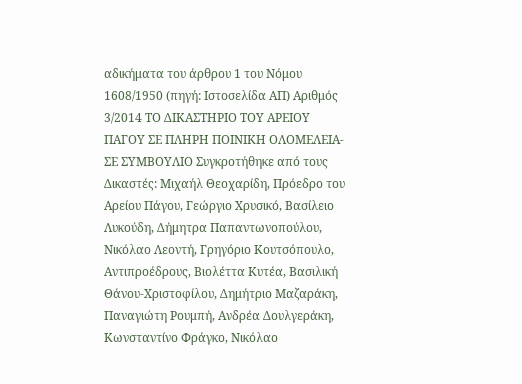αδικήματα του άρθρου 1 του Νόμου 1608/1950 (πηγή: Ιστοσελίδα ΑΠ) Αριθμός 3/2014 ΤΟ ΔΙΚΑΣΤΗΡΙΟ ΤΟΥ ΑΡΕΙΟΥ ΠΑΓΟΥ ΣΕ ΠΛΗΡΗ ΠΟΙΝΙΚΗ ΟΛΟΜΕΛΕΙΑ- ΣΕ ΣΥΜΒΟΥΛΙΟ Συγκροτήθηκε από τους Δικαστές: Μιχαήλ Θεοχαρίδη, Πρόεδρο του Αρείου Πάγου, Γεώργιο Χρυσικό, Βασίλειο Λυκούδη, Δήμητρα Παπαντωνοπούλου, Νικόλαο Λεοντή, Γρηγόριο Κουτσόπουλο, Αντιπροέδρους, Βιολέττα Κυτέα, Βασιλική Θάνου-Χριστοφίλου, Δημήτριο Μαζαράκη, Παναγιώτη Ρουμπή, Ανδρέα Δουλγεράκη, Κωνσταντίνο Φράγκο, Νικόλαο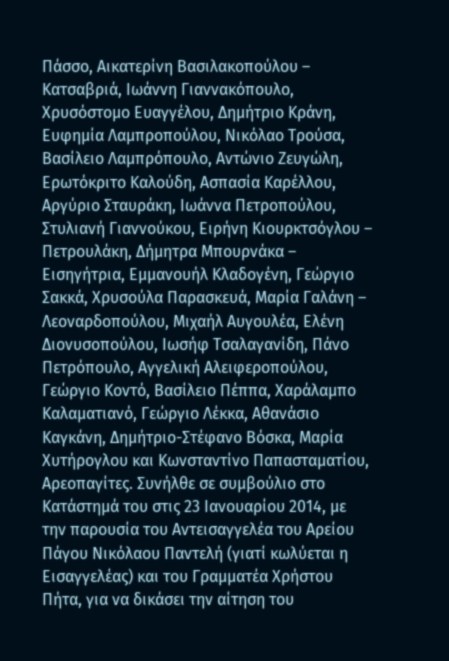Πάσσο, Αικατερίνη Βασιλακοπούλου – Κατσαβριά, Ιωάννη Γιαννακόπουλο, Χρυσόστομο Ευαγγέλου, Δημήτριο Κράνη, Ευφημία Λαμπροπούλου, Νικόλαο Τρούσα, Βασίλειο Λαμπρόπουλο, Αντώνιο Ζευγώλη, Ερωτόκριτο Καλούδη, Ασπασία Καρέλλου, Αργύριο Σταυράκη, Ιωάννα Πετροπούλου, Στυλιανή Γιαννούκου, Ειρήνη Κιουρκτσόγλου – Πετρουλάκη, Δήμητρα Μπουρνάκα – Εισηγήτρια, Εμμανουήλ Κλαδογένη, Γεώργιο Σακκά, Χρυσούλα Παρασκευά, Μαρία Γαλάνη – Λεοναρδοπούλου, Μιχαήλ Αυγουλέα, Ελένη Διονυσοπούλου, Ιωσήφ Τσαλαγανίδη, Πάνο Πετρόπουλο, Αγγελική Αλειφεροπούλου, Γεώργιο Κοντό, Βασίλειο Πέππα, Χαράλαμπο Καλαματιανό, Γεώργιο Λέκκα, Αθανάσιο Καγκάνη, Δημήτριο-Στέφανο Βόσκα, Μαρία Χυτήρογλου και Κωνσταντίνο Παπασταματίου, Αρεοπαγίτες. Συνήλθε σε συμβούλιο στο Κατάστημά του στις 23 Ιανουαρίου 2014, με την παρουσία του Αντεισαγγελέα του Αρείου Πάγου Νικόλαου Παντελή (γιατί κωλύεται η Εισαγγελέας) και του Γραμματέα Χρήστου Πήτα, για να δικάσει την αίτηση του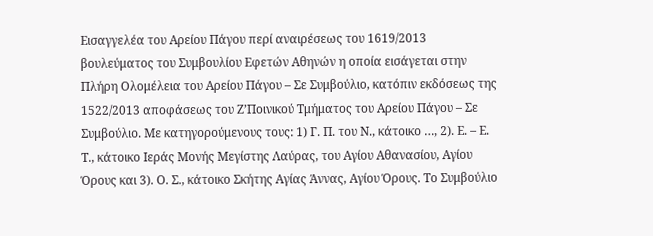Εισαγγελέα του Αρείου Πάγου περί αναιρέσεως του 1619/2013 βουλεύματος του Συμβουλίου Εφετών Αθηνών η οποία εισάγεται στην Πλήρη Ολομέλεια του Αρείου Πάγου – Σε Συμβούλιο, κατόπιν εκδόσεως της 1522/2013 αποφάσεως του Ζ’Ποινικού Τμήματος του Αρείου Πάγου – Σε Συμβούλιο. Με κατηγορούμενους τους: 1) Γ. Π. του Ν., κάτοικο …, 2). Ε. – Ε. Τ., κάτοικο Ιεράς Μονής Μεγίστης Λαύρας, του Αγίου Αθανασίου, Αγίου Όρους και 3). Ο. Σ., κάτοικο Σκήτης Αγίας Άννας, Αγίου Όρους. Το Συμβούλιο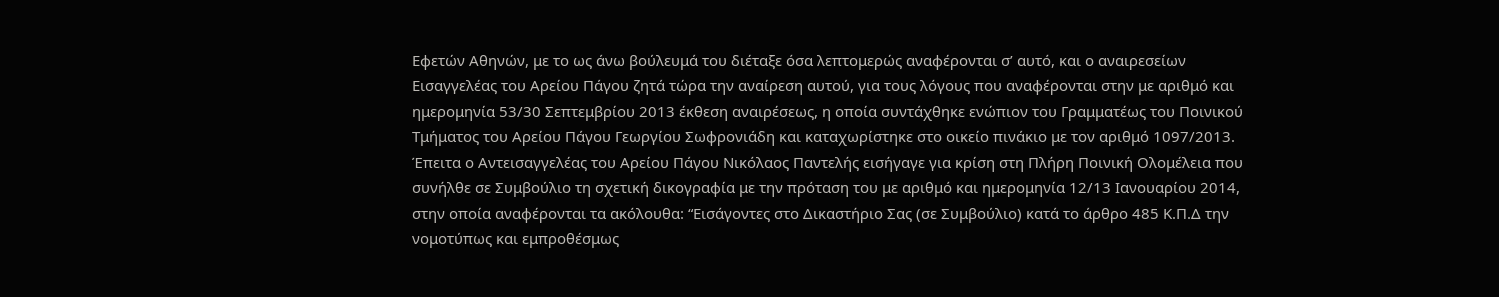Εφετών Αθηνών, με το ως άνω βούλευμά του διέταξε όσα λεπτομερώς αναφέρονται σ’ αυτό, και ο αναιρεσείων Εισαγγελέας του Αρείου Πάγου ζητά τώρα την αναίρεση αυτού, για τους λόγους που αναφέρονται στην με αριθμό και ημερομηνία 53/30 Σεπτεμβρίου 2013 έκθεση αναιρέσεως, η οποία συντάχθηκε ενώπιον του Γραμματέως του Ποινικού Τμήματος του Αρείου Πάγου Γεωργίου Σωφρονιάδη και καταχωρίστηκε στο οικείο πινάκιο με τον αριθμό 1097/2013. Έπειτα ο Αντεισαγγελέας του Αρείου Πάγου Νικόλαος Παντελής εισήγαγε για κρίση στη Πλήρη Ποινική Ολομέλεια που συνήλθε σε Συμβούλιο τη σχετική δικογραφία με την πρόταση του με αριθμό και ημερομηνία 12/13 Ιανουαρίου 2014, στην οποία αναφέρονται τα ακόλουθα: “Εισάγοντες στο Δικαστήριο Σας (σε Συμβούλιο) κατά το άρθρο 485 Κ.Π.Δ την νομοτύπως και εμπροθέσμως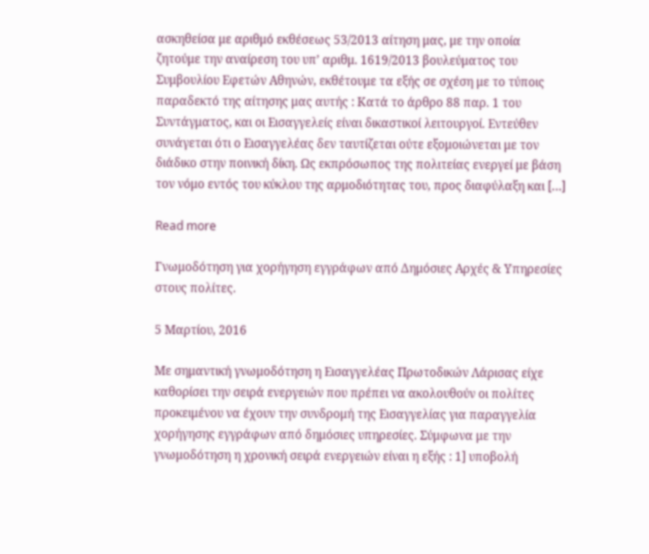ασκηθείσα με αριθμό εκθέσεως 53/2013 αίτηση μας, με την οποία ζητούμε την αναίρεση του υπ’ αριθμ. 1619/2013 βουλεύματος του Συμβουλίου Εφετών Αθηνών, εκθέτουμε τα εξής σε σχέση με το τύποις παραδεκτό της αίτησης μας αυτής : Κατά το άρθρο 88 παρ. 1 του Συντάγματος, και οι Εισαγγελείς είναι δικαστικοί λειτουργοί. Εντεύθεν συνάγεται ότι ο Εισαγγελέας δεν ταυτίζεται ούτε εξομοιώνεται με τον διάδικο στην ποινική δίκη. Ως εκπρόσωπος της πολιτείας ενεργεί με βάση τον νόμο εντός του κύκλου της αρμοδιότητας του, προς διαφύλαξη και […]

Read more

Γνωμοδότηση για χορήγηση εγγράφων από Δημόσιες Αρχές & Υπηρεσίες στους πολίτες.

5 Μαρτίου, 2016

Με σημαντική γνωμοδότηση η Εισαγγελέας Πρωτοδικών Λάρισας είχε καθορίσει την σειρά ενεργειών που πρέπει να ακολουθούν οι πολίτες προκειμένου να έχουν την συνδρομή της Εισαγγελίας για παραγγελία χορήγησης εγγράφων από δημόσιες υπηρεσίες. Σύμφωνα με την γνωμοδότηση η χρονική σειρά ενεργειών είναι η εξής : 1] υποβολή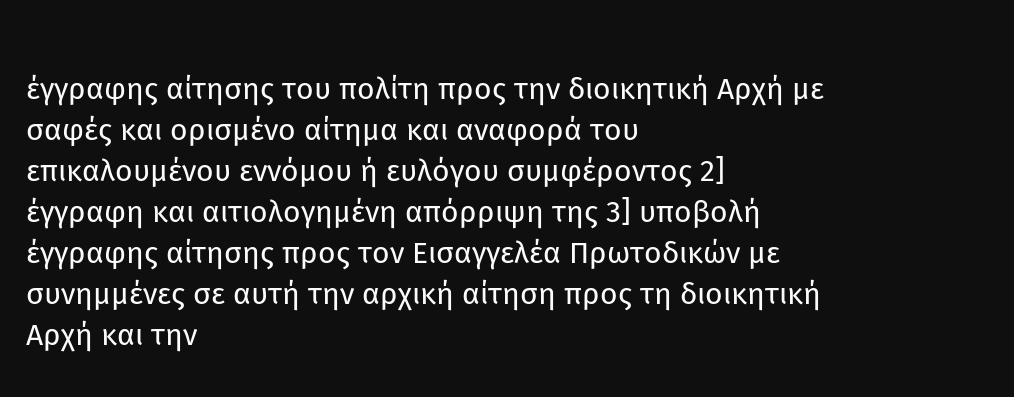έγγραφης αίτησης του πολίτη προς την διοικητική Αρχή με σαφές και ορισμένο αίτημα και αναφορά του επικαλουμένου εννόμου ή ευλόγου συμφέροντος 2] έγγραφη και αιτιολογημένη απόρριψη της 3] υποβολή έγγραφης αίτησης προς τον Εισαγγελέα Πρωτοδικών με συνημμένες σε αυτή την αρχική αίτηση προς τη διοικητική Αρχή και την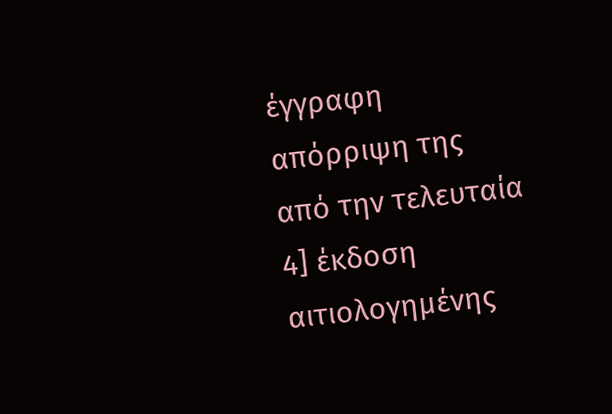έγγραφη απόρριψη της από την τελευταία 4] έκδοση αιτιολογημένης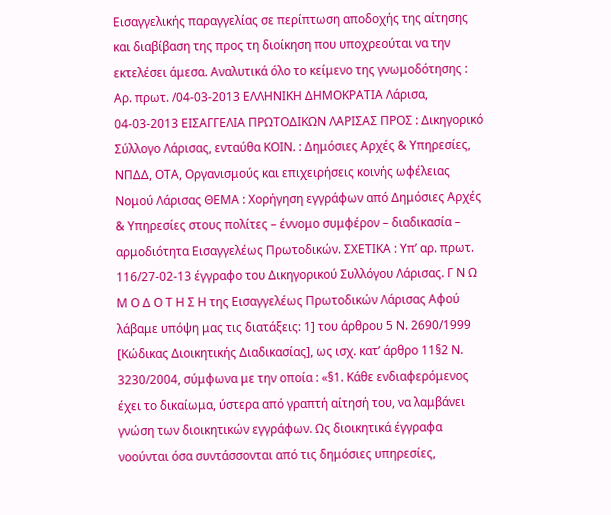Εισαγγελικής παραγγελίας σε περίπτωση αποδοχής της αίτησης και διαβίβαση της προς τη διοίκηση που υποχρεούται να την εκτελέσει άμεσα. Αναλυτικά όλο το κείμενο της γνωμοδότησης : Αρ. πρωτ. /04-03-2013 ΕΛΛΗΝΙΚΗ ΔΗΜΟΚΡΑΤΙΑ Λάρισα, 04-03-2013 ΕΙΣΑΓΓΕΛΙΑ ΠΡΩΤΟΔΙΚΩΝ ΛΑΡΙΣΑΣ ΠΡΟΣ : Δικηγορικό Σύλλογο Λάρισας, ενταύθα ΚΟΙΝ. : Δημόσιες Αρχές & Υπηρεσίες, ΝΠΔΔ, ΟΤΑ, Οργανισμούς και επιχειρήσεις κοινής ωφέλειας Νομού Λάρισας ΘΕΜΑ : Χορήγηση εγγράφων από Δημόσιες Αρχές & Υπηρεσίες στους πολίτες – έννομο συμφέρον – διαδικασία – αρμοδιότητα Εισαγγελέως Πρωτοδικών. ΣΧΕΤΙΚΑ : Υπ’ αρ. πρωτ. 116/27-02-13 έγγραφο του Δικηγορικού Συλλόγου Λάρισας. Γ Ν Ω Μ Ο Δ Ο Τ Η Σ Η της Εισαγγελέως Πρωτοδικών Λάρισας Aφού λάβαμε υπόψη μας τις διατάξεις: 1] του άρθρου 5 Ν. 2690/1999 [Κώδικας Διοικητικής Διαδικασίας], ως ισχ. κατ’ άρθρο 11§2 Ν. 3230/2004, σύμφωνα με την οποία : «§1. Κάθε ενδιαφερόμενος έχει το δικαίωμα, ύστερα από γραπτή αίτησή του, να λαμβάνει γνώση των διοικητικών εγγράφων. Ως διοικητικά έγγραφα νοούνται όσα συντάσσονται από τις δημόσιες υπηρεσίες,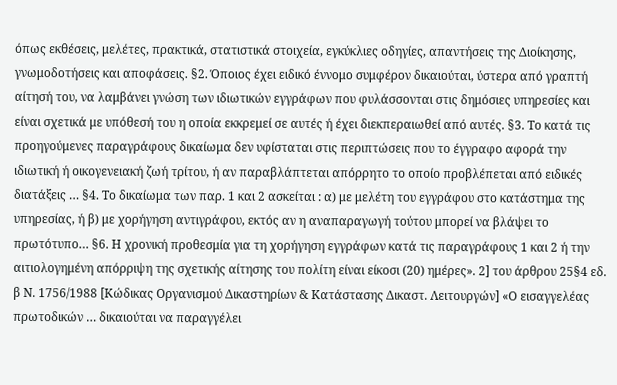όπως εκθέσεις, μελέτες, πρακτικά, στατιστικά στοιχεία, εγκύκλιες οδηγίες, απαντήσεις της Διοίκησης, γνωμοδοτήσεις και αποφάσεις. §2. Όποιος έχει ειδικό έννομο συμφέρον δικαιούται, ύστερα από γραπτή αίτησή του, να λαμβάνει γνώση των ιδιωτικών εγγράφων που φυλάσσονται στις δημόσιες υπηρεσίες και είναι σχετικά με υπόθεσή του η οποία εκκρεμεί σε αυτές ή έχει διεκπεραιωθεί από αυτές. §3. Το κατά τις προηγούμενες παραγράφους δικαίωμα δεν υφίσταται στις περιπτώσεις που το έγγραφο αφορά την ιδιωτική ή οικογενειακή ζωή τρίτου, ή αν παραβλάπτεται απόρρητο το οποίο προβλέπεται από ειδικές διατάξεις … §4. Το δικαίωμα των παρ. 1 και 2 ασκείται : α) με μελέτη του εγγράφου στο κατάστημα της υπηρεσίας, ή β) με χορήγηση αντιγράφου, εκτός αν η αναπαραγωγή τούτου μπορεί να βλάψει το πρωτότυπο… §6. Η χρονική προθεσμία για τη χορήγηση εγγράφων κατά τις παραγράφους 1 και 2 ή την αιτιολογημένη απόρριψη της σχετικής αίτησης του πoλίτη είναι είκοσι (20) ημέρες». 2] του άρθρου 25§4 εδ. β Ν. 1756/1988 [Κώδικας Οργανισμού Δικαστηρίων & Κατάστασης Δικαστ. Λειτουργών] «Ο εισαγγελέας πρωτοδικών … δικαιούται να παραγγέλει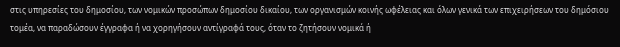στις υπηρεσίες του δημοσίου, των νομικών προσώπων δημοσίου δικαίου, των οργανισμών κοινής ωφέλειας και όλων γενικά των επιχειρήσεων του δημόσιου τομέα, να παραδώσουν έγγραφα ή να χορηγήσουν αντίγραφά τους, όταν το ζητήσουν νομικά ή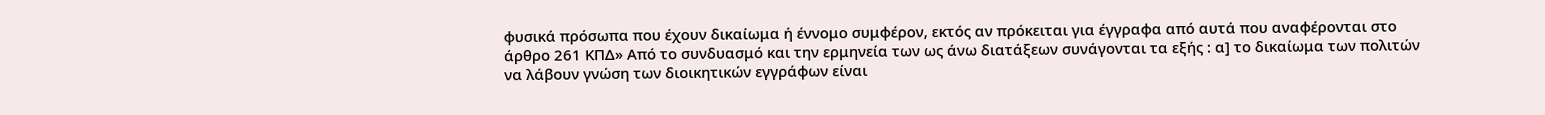φυσικά πρόσωπα που έχουν δικαίωμα ή έννομο συμφέρον, εκτός αν πρόκειται για έγγραφα από αυτά που αναφέρονται στο άρθρο 261 ΚΠΔ» Από το συνδυασμό και την ερμηνεία των ως άνω διατάξεων συνάγονται τα εξής : α] το δικαίωμα των πολιτών να λάβουν γνώση των διοικητικών εγγράφων είναι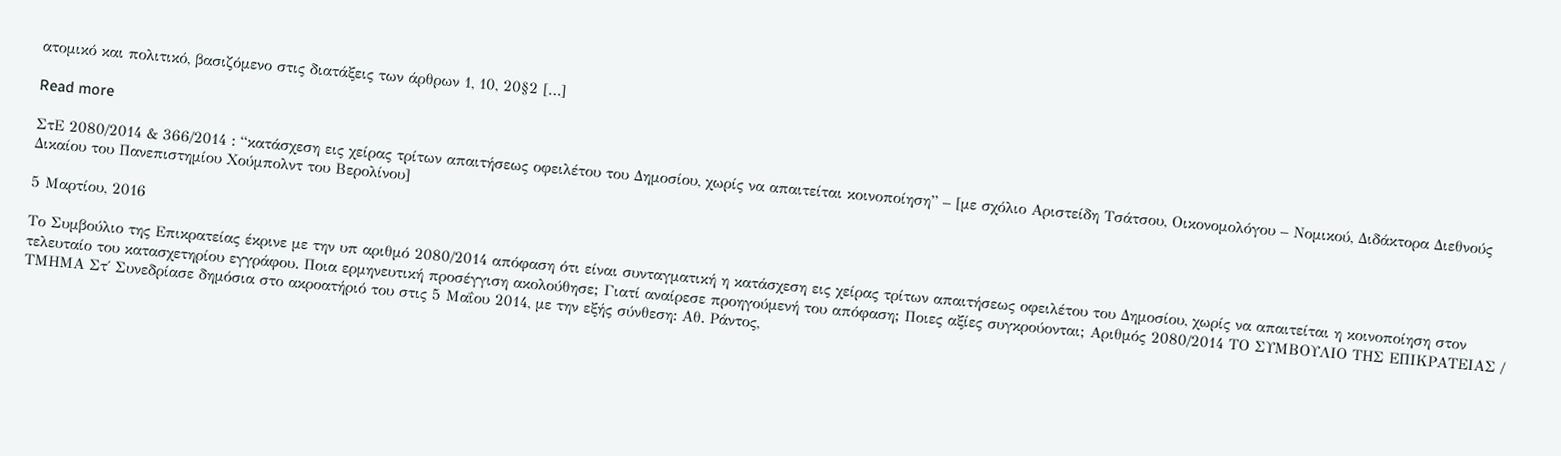ατομικό και πολιτικό, βασιζόμενο στις διατάξεις των άρθρων 1, 10, 20§2 […]

Read more

ΣτΕ 2080/2014 & 366/2014 : “κατάσχεση εις χείρας τρίτων απαιτήσεως οφειλέτου του Δημοσίου, χωρίς να απαιτείται κοινοποίηση” – [με σχόλιο Αριστείδη Τσάτσου, Οικονομολόγου – Νομικού, Διδάκτορα Διεθνούς Δικαίου του Πανεπιστημίου Χούμπολντ του Βερολίνου]

5 Μαρτίου, 2016

Το Συμβούλιο της Επικρατείας έκρινε με την υπ αριθμό 2080/2014 απόφαση ότι είναι συνταγματική η κατάσχεση εις χείρας τρίτων απαιτήσεως οφειλέτου του Δημοσίου, χωρίς να απαιτείται η κοινοποίηση στον τελευταίο του κατασχετηρίου εγγράφου. Ποια ερμηνευτική προσέγγιση ακολούθησε; Γιατί αναίρεσε προηγούμενή του απόφαση; Ποιες αξίες συγκρούονται; Αριθμός 2080/2014 ΤΟ ΣΥΜΒΟΥΛΙΟ ΤΗΣ ΕΠΙΚΡΑΤΕΙΑΣ / ΤΜΗΜΑ Στ΄ Συνεδρίασε δημόσια στο ακροατήριό του στις 5 Μαΐου 2014, με την εξής σύνθεση: Αθ. Ράντος,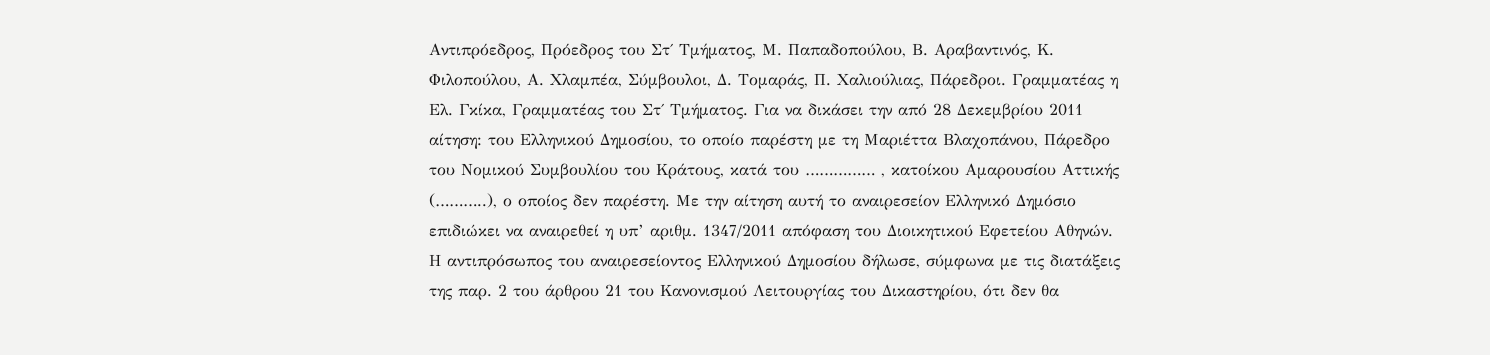Αντιπρόεδρος, Πρόεδρος του Στ΄ Τμήματος, Μ. Παπαδοπούλου, Β. Αραβαντινός, Κ. Φιλοπούλου, Α. Χλαμπέα, Σύμβουλοι, Δ. Τομαράς, Π. Χαλιούλιας, Πάρεδροι. Γραμματέας η Ελ. Γκίκα, Γραμματέας του Στ΄ Τμήματος. Για να δικάσει την από 28 Δεκεμβρίου 2011 αίτηση: του Ελληνικού Δημοσίου, το οποίο παρέστη με τη Μαριέττα Βλαχοπάνου, Πάρεδρο του Νομικού Συμβουλίου του Κράτους, κατά του …………… , κατοίκου Αμαρουσίου Αττικής (………..), ο οποίος δεν παρέστη. Με την αίτηση αυτή το αναιρεσείον Ελληνικό Δημόσιο επιδιώκει να αναιρεθεί η υπ’ αριθμ. 1347/2011 απόφαση του Διοικητικού Εφετείου Αθηνών. Η αντιπρόσωπος του αναιρεσείοντος Ελληνικού Δημοσίου δήλωσε, σύμφωνα με τις διατάξεις της παρ. 2 του άρθρου 21 του Κανονισμού Λειτουργίας του Δικαστηρίου, ότι δεν θα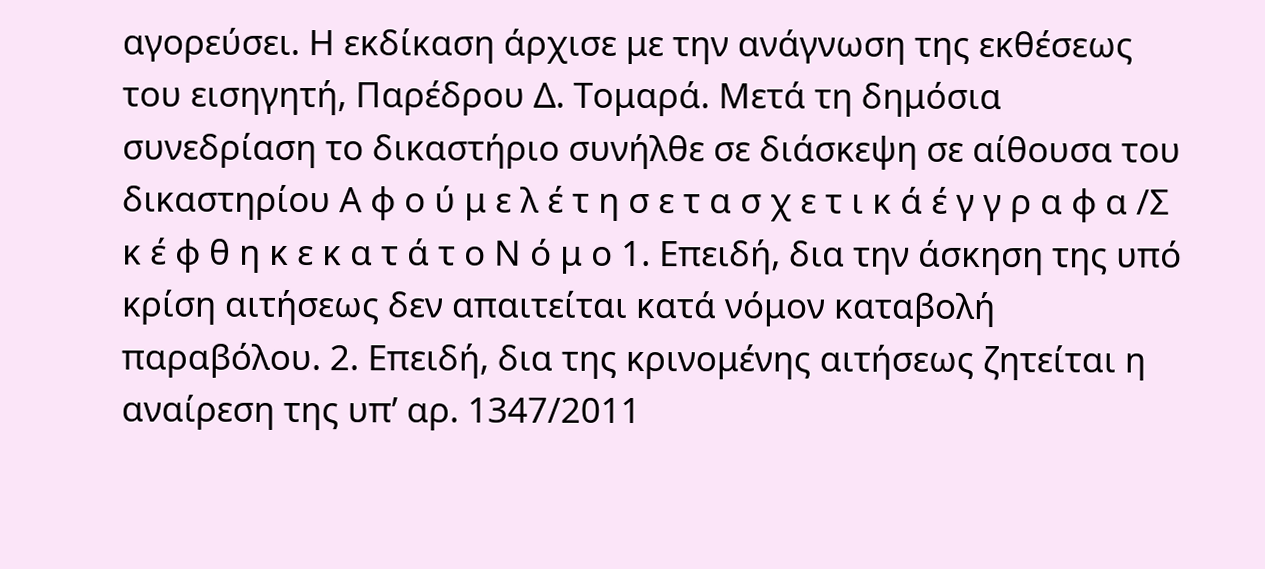αγορεύσει. Η εκδίκαση άρχισε με την ανάγνωση της εκθέσεως του εισηγητή, Παρέδρου Δ. Τομαρά. Μετά τη δημόσια συνεδρίαση το δικαστήριο συνήλθε σε διάσκεψη σε αίθουσα του δικαστηρίου Α φ ο ύ μ ε λ έ τ η σ ε τ α σ χ ε τ ι κ ά έ γ γ ρ α φ α /Σ κ έ φ θ η κ ε κ α τ ά τ ο Ν ό μ ο 1. Επειδή, δια την άσκηση της υπό κρίση αιτήσεως δεν απαιτείται κατά νόμον καταβολή παραβόλου. 2. Επειδή, δια της κρινομένης αιτήσεως ζητείται η αναίρεση της υπ’ αρ. 1347/2011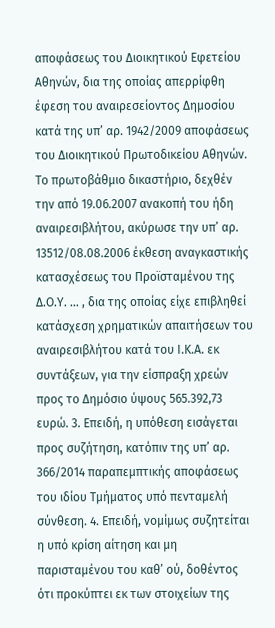αποφάσεως του Διοικητικού Εφετείου Αθηνών, δια της οποίας απερρίφθη έφεση του αναιρεσείοντος Δημοσίου κατά της υπ’ αρ. 1942/2009 αποφάσεως του Διοικητικού Πρωτοδικείου Αθηνών. Το πρωτοβάθμιο δικαστήριο, δεχθέν την από 19.06.2007 ανακοπή του ήδη αναιρεσιβλήτου, ακύρωσε την υπ’ αρ. 13512/08.08.2006 έκθεση αναγκαστικής κατασχέσεως του Προϊσταμένου της Δ.Ο.Υ. … , δια της οποίας είχε επιβληθεί κατάσχεση χρηματικών απαιτήσεων του αναιρεσιβλήτου κατά του Ι.Κ.Α. εκ συντάξεων, για την είσπραξη χρεών προς το Δημόσιο ύψους 565.392,73 ευρώ. 3. Επειδή, η υπόθεση εισάγεται προς συζήτηση, κατόπιν της υπ’ αρ. 366/2014 παραπεμπτικής αποφάσεως του ιδίου Τμήματος υπό πενταμελή σύνθεση. 4. Επειδή, νομίμως συζητείται η υπό κρίση αίτηση και μη παρισταμένου του καθ’ ού, δοθέντος ότι προκύπτει εκ των στοιχείων της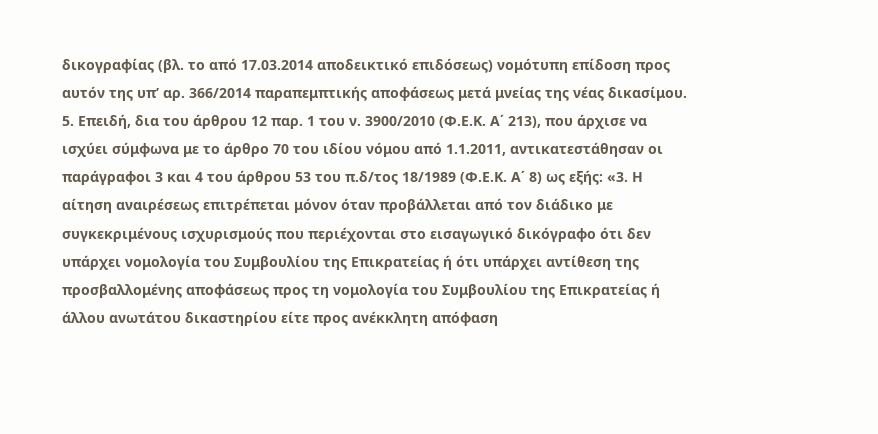δικογραφίας (βλ. το από 17.03.2014 αποδεικτικό επιδόσεως) νομότυπη επίδοση προς αυτόν της υπ’ αρ. 366/2014 παραπεμπτικής αποφάσεως μετά μνείας της νέας δικασίμου. 5. Επειδή, δια του άρθρου 12 παρ. 1 του ν. 3900/2010 (Φ.Ε.Κ. Α΄ 213), που άρχισε να ισχύει σύμφωνα με το άρθρο 70 του ιδίου νόμου από 1.1.2011, αντικατεστάθησαν οι παράγραφοι 3 και 4 του άρθρου 53 του π.δ/τος 18/1989 (Φ.Ε.Κ. Α΄ 8) ως εξής: «3. Η αίτηση αναιρέσεως επιτρέπεται μόνον όταν προβάλλεται από τον διάδικο με συγκεκριμένους ισχυρισμούς που περιέχονται στο εισαγωγικό δικόγραφο ότι δεν υπάρχει νομολογία του Συμβουλίου της Επικρατείας ή ότι υπάρχει αντίθεση της προσβαλλομένης αποφάσεως προς τη νομολογία του Συμβουλίου της Επικρατείας ή άλλου ανωτάτου δικαστηρίου είτε προς ανέκκλητη απόφαση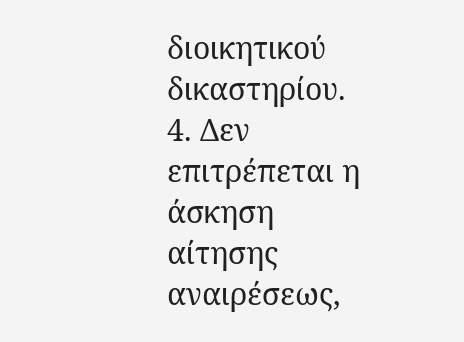διοικητικού δικαστηρίου. 4. Δεν επιτρέπεται η άσκηση αίτησης αναιρέσεως,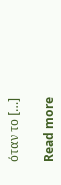όταν το […]

Read more